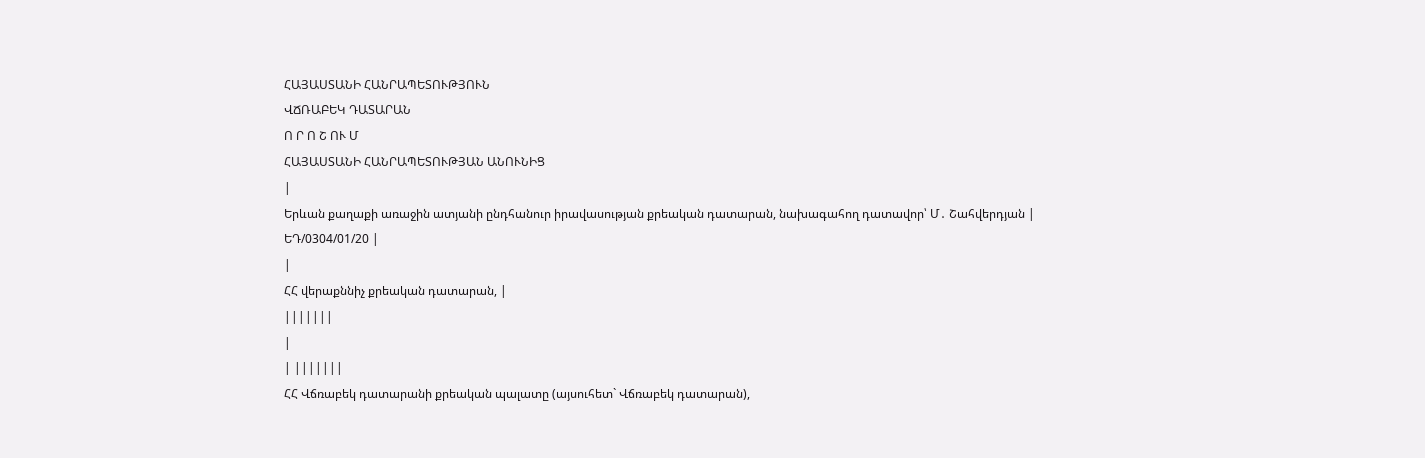ՀԱՅԱՍՏԱՆԻ ՀԱՆՐԱՊԵՏՈՒԹՅՈՒՆ
ՎՃՌԱԲԵԿ ԴԱՏԱՐԱՆ
Ո Ր Ո Շ ՈՒ Մ
ՀԱՅԱՍՏԱՆԻ ՀԱՆՐԱՊԵՏՈՒԹՅԱՆ ԱՆՈՒՆԻՑ
|
Երևան քաղաքի առաջին ատյանի ընդհանուր իրավասության քրեական դատարան, նախագահող դատավոր՝ Մ․ Շահվերդյան |
ԵԴ/0304/01/20 |
|
ՀՀ վերաքննիչ քրեական դատարան, |
|||||||
|
| |||||||
ՀՀ Վճռաբեկ դատարանի քրեական պալատը (այսուհետ` Վճռաբեկ դատարան),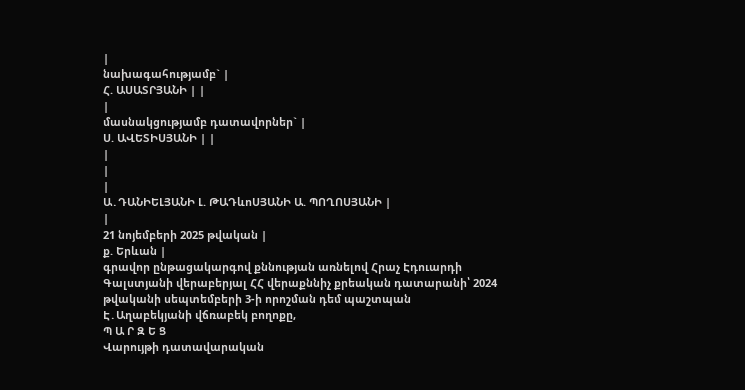|
նախագահությամբ` |
Հ. ԱՍԱՏՐՅԱՆԻ | |
|
մասնակցությամբ դատավորներ` |
Ս. ԱՎԵՏԻՍՅԱՆԻ | |
|
|
|
Ա․ԴԱՆԻԵԼՅԱՆԻ Լ. ԹԱԴևոՍՅԱՆԻ Ա. ՊՈՂՈՍՅԱՆԻ |
|
21 նոյեմբերի 2025 թվական |
ք. Երևան |
գրավոր ընթացակարգով քննության առնելով Հրաչ Էդուարդի Գալստյանի վերաբերյալ ՀՀ վերաքննիչ քրեական դատարանի՝ 2024 թվականի սեպտեմբերի 3-ի որոշման դեմ պաշտպան Է․Աղաբեկյանի վճռաբեկ բողոքը,
Պ Ա Ր Զ Ե Ց
Վարույթի դատավարական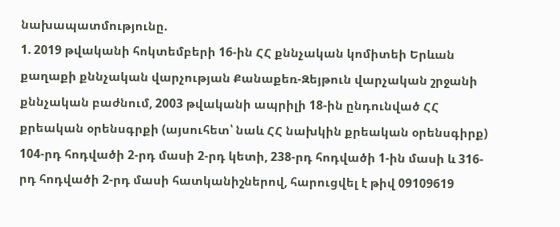նախապատմությունը.
1. 2019 թվականի հոկտեմբերի 16-ին ՀՀ քննչական կոմիտեի Երևան քաղաքի քննչական վարչության Քանաքեռ-Զեյթուն վարչական շրջանի քննչական բաժնում, 2003 թվականի ապրիլի 18-ին ընդունված ՀՀ քրեական օրենսգրքի (այսուհետ՝ նաև ՀՀ նախկին քրեական օրենսգիրք) 104-րդ հոդվածի 2-րդ մասի 2-րդ կետի, 238-րդ հոդվածի 1-ին մասի և 316-րդ հոդվածի 2-րդ մասի հատկանիշներով, հարուցվել է թիվ 09109619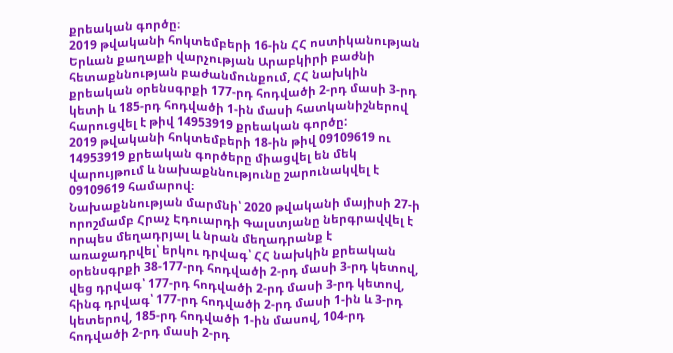քրեական գործը։
2019 թվականի հոկտեմբերի 16-ին ՀՀ ոստիկանության Երևան քաղաքի վարչության Արաբկիրի բաժնի հետաքննության բաժանմունքում, ՀՀ նախկին քրեական օրենսգրքի 177-րդ հոդվածի 2-րդ մասի 3-րդ կետի և 185-րդ հոդվածի 1-ին մասի հատկանիշներով հարուցվել է թիվ 14953919 քրեական գործը:
2019 թվականի հոկտեմբերի 18-ին թիվ 09109619 ու 14953919 քրեական գործերը միացվել են մեկ վարույթում և նախաքննությունը շարունակվել է 09109619 համարով։
Նախաքննության մարմնի՝ 2020 թվականի մայիսի 27-ի որոշմամբ Հրաչ Էդուարդի Գալստյանը ներգրավվել է որպես մեղադրյալ և նրան մեղադրանք է առաջադրվել՝ երկու դրվագ՝ ՀՀ նախկին քրեական օրենսգրքի 38-177-րդ հոդվածի 2-րդ մասի 3-րդ կետով, վեց դրվագ՝ 177-րդ հոդվածի 2-րդ մասի 3-րդ կետով, հինգ դրվագ՝ 177-րդ հոդվածի 2-րդ մասի 1-ին և 3-րդ կետերով, 185-րդ հոդվածի 1-ին մասով, 104-րդ հոդվածի 2-րդ մասի 2-րդ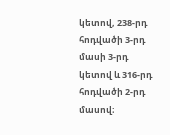կետով, 238-րդ հոդվածի 3-րդ մասի 3-րդ կետով և 316-րդ հոդվածի 2-րդ մասով։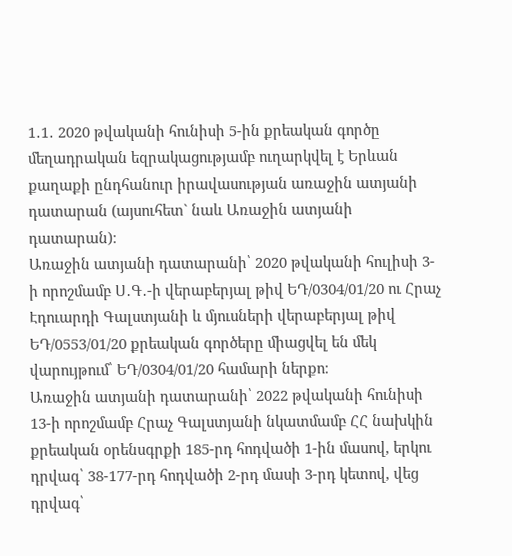1․1․ 2020 թվականի հունիսի 5-ին քրեական գործը մեղադրական եզրակացությամբ ուղարկվել է Երևան քաղաքի ընդհանուր իրավասության առաջին ատյանի դատարան (այսուհետ` նաև Առաջին ատյանի դատարան)։
Առաջին ատյանի դատարանի՝ 2020 թվականի հուլիսի 3-ի որոշմամբ Ս․Գ․-ի վերաբերյալ թիվ ԵԴ/0304/01/20 ու Հրաչ Էդուարդի Գալստյանի և մյուսների վերաբերյալ թիվ ԵԴ/0553/01/20 քրեական գործերը միացվել են մեկ վարույթում՝ ԵԴ/0304/01/20 համարի ներքո։
Առաջին ատյանի դատարանի՝ 2022 թվականի հունիսի 13-ի որոշմամբ Հրաչ Գալստյանի նկատմամբ ՀՀ նախկին քրեական օրենսգրքի 185-րդ հոդվածի 1-ին մասով, երկու դրվագ՝ 38-177-րդ հոդվածի 2-րդ մասի 3-րդ կետով, վեց դրվագ՝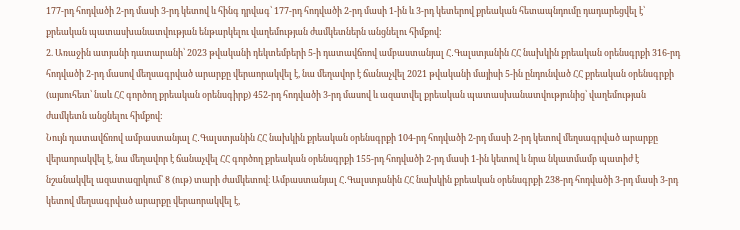177-րդ հոդվածի 2-րդ մասի 3-րդ կետով և հինգ դրվագ՝ 177-րդ հոդվածի 2-րդ մասի 1-ին և 3-րդ կետերով քրեական հետապնդումը դադարեցվել է՝ քրեական պատասխանատվության ենթարկելու վաղեմության ժամկետներն անցնելու հիմքով:
2. Առաջին ատյանի դատարանի՝ 2023 թվականի դեկտեմբերի 5-ի դատավճռով ամբաստանյալ Հ․Գալստյանին ՀՀ նախկին քրեական օրենսգրքի 316-րդ հոդվածի 2-րդ մասով մեղսագրված արարքը վերաորակվել է, նա մեղավոր է ճանաչվել 2021 թվականի մայիսի 5-ին ընդունված ՀՀ քրեական օրենսգրքի (այսուհետ՝ նաև ՀՀ գործող քրեական օրենսգիրք) 452-րդ հոդվածի 3-րդ մասով և ազատվել քրեական պատասխանատվությունից՝ վաղեմության ժամկետն անցնելու հիմքով:
Նույն դատավճռով ամբաստանյալ Հ․Գալստյանին ՀՀ նախկին քրեական օրենսգրքի 104-րդ հոդվածի 2-րդ մասի 2-րդ կետով մեղսագրված արարքը վերաորակվել է, նա մեղավոր է ճանաչվել ՀՀ գործող քրեական օրենսգրքի 155-րդ հոդվածի 2-րդ մասի 1-ին կետով և նրա նկատմամբ պատիժ է նշանակվել ազատազրկում՝ 8 (ութ) տարի ժամկետով։ Ամբաստանյալ Հ․Գալստյանին ՀՀ նախկին քրեական օրենսգրքի 238-րդ հոդվածի 3-րդ մասի 3-րդ կետով մեղսագրված արարքը վերաորակվել է,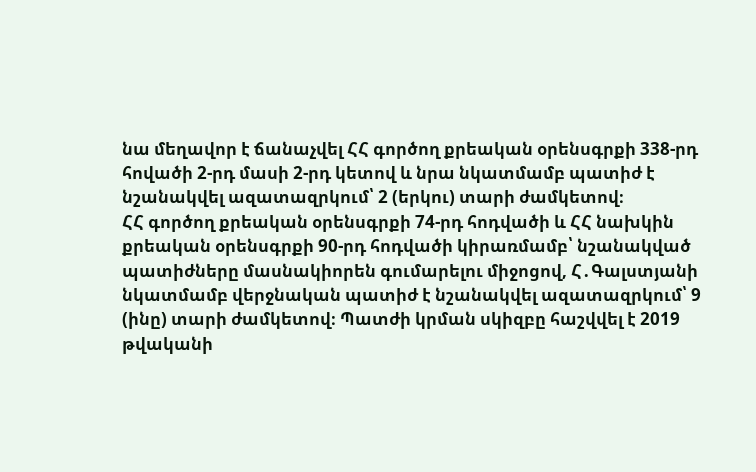նա մեղավոր է ճանաչվել ՀՀ գործող քրեական օրենսգրքի 338-րդ հովածի 2-րդ մասի 2-րդ կետով և նրա նկատմամբ պատիժ է նշանակվել ազատազրկում՝ 2 (երկու) տարի ժամկետով։
ՀՀ գործող քրեական օրենսգրքի 74-րդ հոդվածի և ՀՀ նախկին քրեական օրենսգրքի 90-րդ հոդվածի կիրառմամբ՝ նշանակված պատիժները մասնակիորեն գումարելու միջոցով, Հ․Գալստյանի նկատմամբ վերջնական պատիժ է նշանակվել ազատազրկում՝ 9 (ինը) տարի ժամկետով։ Պատժի կրման սկիզբը հաշվվել է 2019 թվականի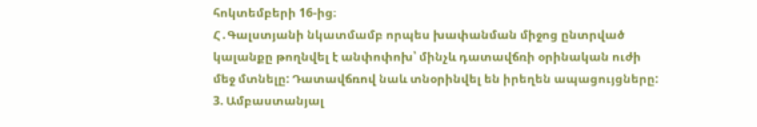հոկտեմբերի 16-ից։
Հ․Գալստյանի նկատմամբ որպես խափանման միջոց ընտրված կալանքը թողնվել է անփոփոխ՝ մինչև դատավճռի օրինական ուժի մեջ մտնելը: Դատավճռով նաև տնօրինվել են իրեղեն ապացույցները:
3. Ամբաստանյալ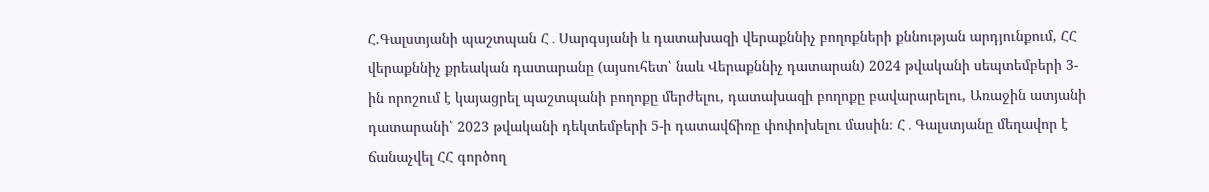Հ.Գալստյանի պաշտպան Հ․Սարգսյանի և դատախազի վերաքննիչ բողոքների քննության արդյունքում, ՀՀ վերաքննիչ քրեական դատարանը (այսուհետ՝ նաև Վերաքննիչ դատարան) 2024 թվականի սեպտեմբերի 3-ին որոշում է կայացրել պաշտպանի բողոքը մերժելու, դատախազի բողոքը բավարարելու, Առաջին ատյանի դատարանի՝ 2023 թվականի դեկտեմբերի 5-ի դատավճիռը փոփոխելու մասին։ Հ․Գալստյանը մեղավոր է ճանաչվել ՀՀ գործող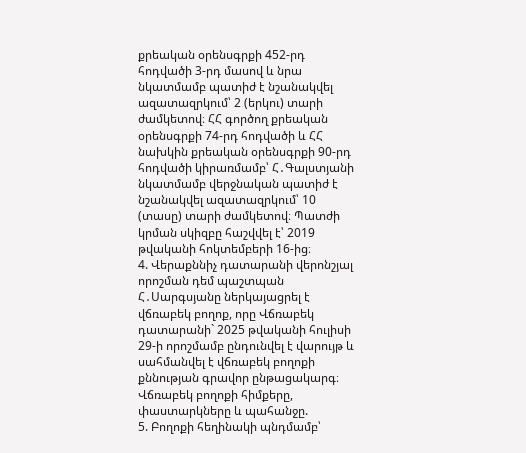քրեական օրենսգրքի 452-րդ հոդվածի 3-րդ մասով և նրա նկատմամբ պատիժ է նշանակվել ազատազրկում՝ 2 (երկու) տարի ժամկետով։ ՀՀ գործող քրեական օրենսգրքի 74-րդ հոդվածի և ՀՀ նախկին քրեական օրենսգրքի 90-րդ հոդվածի կիրառմամբ՝ Հ․Գալստյանի նկատմամբ վերջնական պատիժ է նշանակվել ազատազրկում՝ 10 (տասը) տարի ժամկետով։ Պատժի կրման սկիզբը հաշվվել է՝ 2019 թվականի հոկտեմբերի 16-ից։
4. Վերաքննիչ դատարանի վերոնշյալ որոշման դեմ պաշտպան Հ․Սարգսյանը ներկայացրել է վճռաբեկ բողոք, որը Վճռաբեկ դատարանի` 2025 թվականի հուլիսի 29-ի որոշմամբ ընդունվել է վարույթ և սահմանվել է վճռաբեկ բողոքի քննության գրավոր ընթացակարգ։
Վճռաբեկ բողոքի հիմքերը, փաստարկները և պահանջը.
5. Բողոքի հեղինակի պնդմամբ՝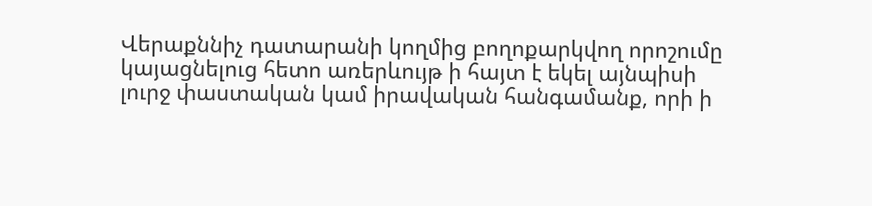Վերաքննիչ դատարանի կողմից բողոքարկվող որոշումը կայացնելուց հետո առերևույթ ի հայտ է եկել այնպիսի լուրջ փաստական կամ իրավական հանգամանք, որի ի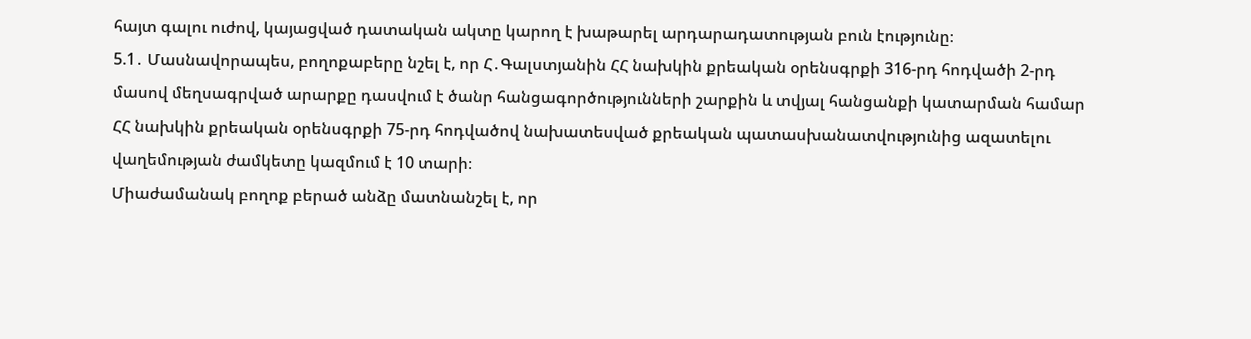հայտ գալու ուժով, կայացված դատական ակտը կարող է խաթարել արդարադատության բուն էությունը։
5.1․ Մասնավորապես, բողոքաբերը նշել է, որ Հ․Գալստյանին ՀՀ նախկին քրեական օրենսգրքի 316-րդ հոդվածի 2-րդ մասով մեղսագրված արարքը դասվում է ծանր հանցագործությունների շարքին և տվյալ հանցանքի կատարման համար ՀՀ նախկին քրեական օրենսգրքի 75-րդ հոդվածով նախատեսված քրեական պատասխանատվությունից ազատելու վաղեմության ժամկետը կազմում է 10 տարի։
Միաժամանակ բողոք բերած անձը մատնանշել է, որ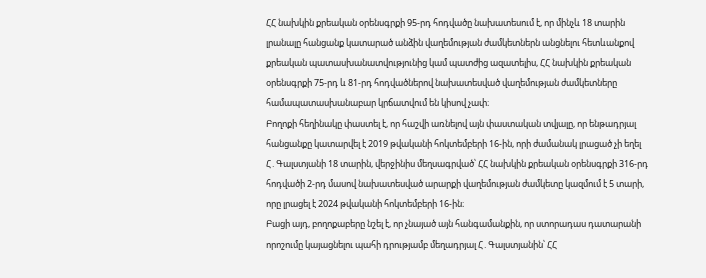ՀՀ նախկին քրեական օրենսգրքի 95-րդ հոդվածը նախատեսում է, որ մինչև 18 տարին լրանալը հանցանք կատարած անձին վաղեմության ժամկետներն անցնելու հետևանքով քրեական պատասխանատվությունից կամ պատժից ազատելիս, ՀՀ նախկին քրեական օրենսգրքի 75-րդ և 81-րդ հոդվածներով նախատեսված վաղեմության ժամկետները համապատասխանաբար կրճատվում են կիսով չափ։
Բողոքի հեղինակը փաստել է, որ հաշվի առնելով այն փաստական տվյալը, որ ենթադրյալ հանցանքը կատարվել է 2019 թվականի հոկտեմբերի 16-ին, որի ժամանակ լրացած չի եղել Հ․Գալստյանի 18 տարին, վերջինիս մեղսագրված՝ ՀՀ նախկին քրեական օրենսգրքի 316-րդ հոդվածի 2-րդ մասով նախատեսված արարքի վաղեմության ժամկետը կազմում է 5 տարի, որը լրացել է 2024 թվականի հոկտեմբերի 16-ին։
Բացի այդ, բողոքաբերը նշել է, որ չնայած այն հանգամանքին, որ ստորադաս դատարանի որոշումը կայացնելու պահի դրությամբ մեղադրյալ Հ․Գալստյանին՝ ՀՀ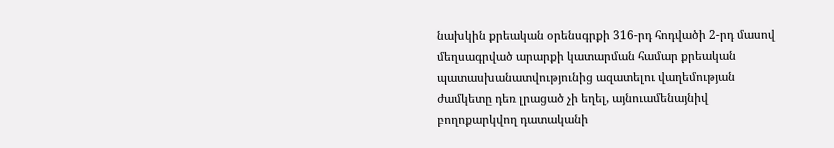նախկին քրեական օրենսգրքի 316-րդ հոդվածի 2-րդ մասով մեղսագրված արարքի կատարման համար քրեական պատասխանատվությունից ազատելու վաղեմության ժամկետը դեռ լրացած չի եղել, այնուամենայնիվ բողոքարկվող դատականի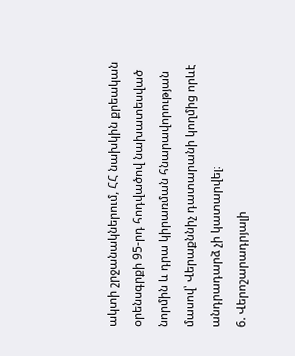ակտի շրջանակներում, ՀՀ նախկին քրեական օրենսգրքի 95-րդ հոդվածով նախատեսված նորմին և դրա կիրառման հնարավորության մասով՝ Վերաքննիչ դատարանի կողմից որևէ անդրադարձ չի կատարվել։
6. Վերոշարադրյալի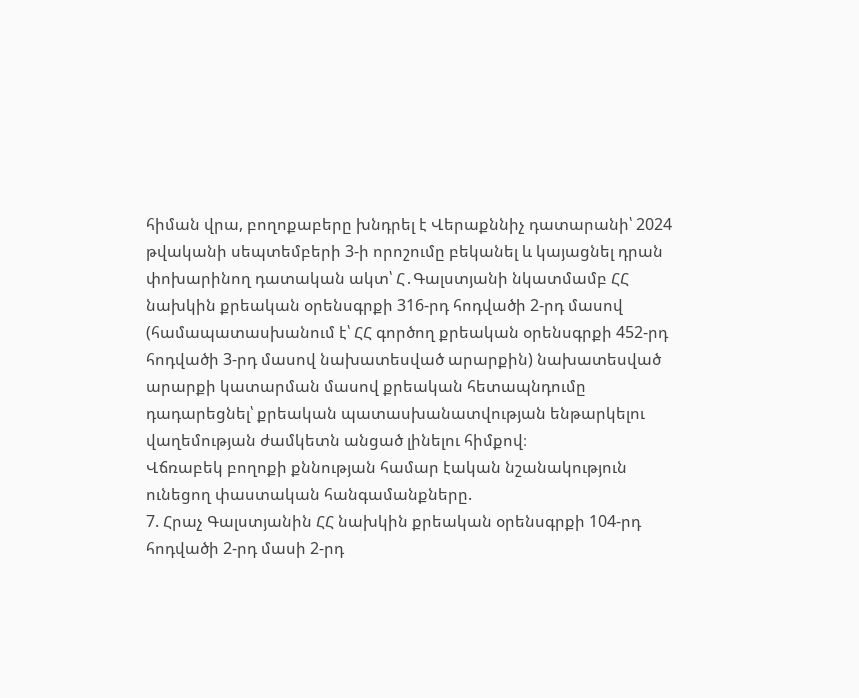հիման վրա, բողոքաբերը խնդրել է Վերաքննիչ դատարանի՝ 2024 թվականի սեպտեմբերի 3-ի որոշումը բեկանել և կայացնել դրան փոխարինող դատական ակտ՝ Հ․Գալստյանի նկատմամբ ՀՀ նախկին քրեական օրենսգրքի 316-րդ հոդվածի 2-րդ մասով (համապատասխանում է՝ ՀՀ գործող քրեական օրենսգրքի 452-րդ հոդվածի 3-րդ մասով նախատեսված արարքին) նախատեսված արարքի կատարման մասով քրեական հետապնդումը դադարեցնել՝ քրեական պատասխանատվության ենթարկելու վաղեմության ժամկետն անցած լինելու հիմքով։
Վճռաբեկ բողոքի քննության համար էական նշանակություն ունեցող փաստական հանգամանքները.
7. Հրաչ Գալստյանին ՀՀ նախկին քրեական օրենսգրքի 104-րդ հոդվածի 2-րդ մասի 2-րդ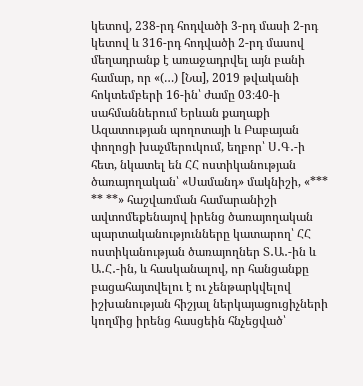կետով, 238-րդ հոդվածի 3-րդ մասի 2-րդ կետով և 316-րդ հոդվածի 2-րդ մասով մեղադրանք է առաջադրվել այն բանի համար, որ «(…) [Նա], 2019 թվականի հոկտեմբերի 16-ին՝ ժամը 03։40-ի սահմաններում Երևան քաղաքի Ազատության պողոտայի և Բաբայան փողոցի խաչմերուկում, եղբոր՝ Ս․Գ․-ի հետ, նկատել են ՀՀ ոստիկանության ծառայողական՝ «Սամանդ» մակնիշի, «*** ** **» հաշվառման համարանիշի ավտոմեքենայով իրենց ծառայողական պարտականությունները կատարող՝ ՀՀ ոստիկանության ծառայողներ Տ․Ա․-ին և Ա․Հ․-ին, և հասկանալով, որ հանցանքը բացահայտվելու է ու չենթարկվելով իշխանության հիշյալ ներկայացուցիչների կողմից իրենց հասցեին հնչեցված՝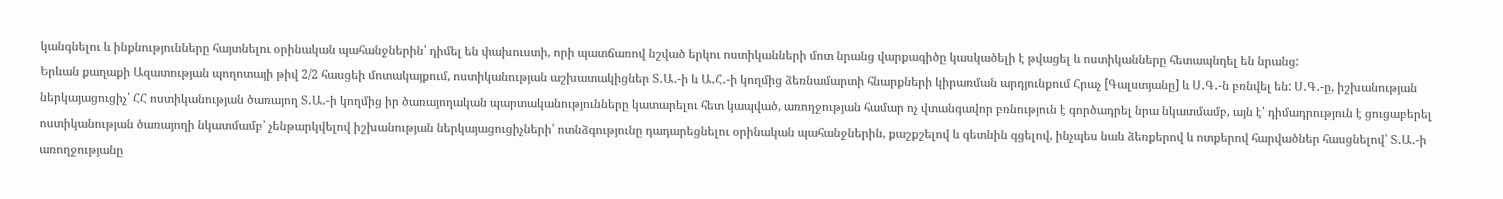կանգնելու և ինքնությունները հայտնելու օրինական պահանջներին՝ դիմել են փախուստի, որի պատճառով նշված երկու ոստիկանների մոտ նրանց վարքագիծը կասկածելի է թվացել և ոստիկանները հետապնդել են նրանց:
Երևան քաղաքի Ազատության պողոտայի թիվ 2/2 հասցեի մոտակայքում, ոստիկանության աշխատակիցներ Տ․Ա․-ի և Ա․Հ․-ի կողմից ձեռնամարտի հնարքների կիրառման արդյունքում Հրաչ [Գալստյանը] և Ս․Գ․-ն բռնվել են: Ս․Գ․-ը, իշխանության ներկայացուցիչ՝ ՀՀ ոստիկանության ծառայող Տ․Ա․-ի կողմից իր ծառայողական պարտականությունները կատարելու հետ կապված, առողջության համար ոչ վտանգավոր բռնություն է գործադրել նրա նկատմամբ, այն է՝ դիմադրություն է ցուցաբերել ոստիկանության ծառայողի նկատմամբ՝ չենթարկվելով իշխանության ներկայացուցիչների՝ ոտնձգությունը դադարեցնելու օրինական պահանջներին, քաշքշելով և գետնին գցելով, ինչպես նաև ձեռքերով և ոտքերով հարվածներ հասցնելով՝ Տ․Ա․-ի առողջությանը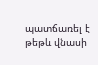պատճառել է թեթև վնասի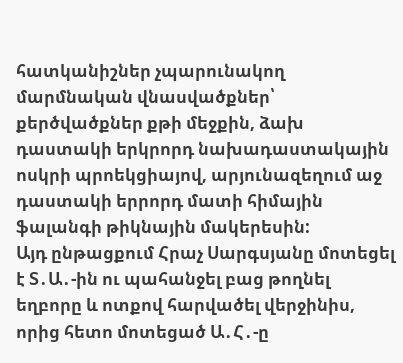հատկանիշներ չպարունակող մարմնական վնասվածքներ՝ քերծվածքներ քթի մեջքին, ձախ դաստակի երկրորդ նախադաստակային ոսկրի պրոեկցիայով, արյունազեղում աջ դաստակի երրորդ մատի հիմային ֆալանգի թիկնային մակերեսին:
Այդ ընթացքում Հրաչ Սարգսյանը մոտեցել է Տ․Ա․-ին ու պահանջել բաց թողնել եղբորը և ոտքով հարվածել վերջինիս, որից հետո մոտեցած Ա․Հ․-ը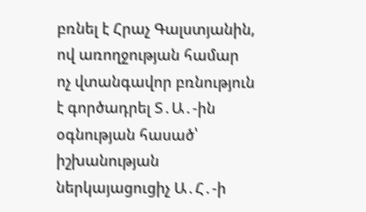բռնել է Հրաչ Գալստյանին, ով առողջության համար ոչ վտանգավոր բռնություն է գործադրել Տ․Ա․-ին օգնության հասած՝ իշխանության ներկայացուցիչ Ա․Հ․-ի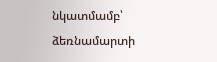նկատմամբ՝ ձեռնամարտի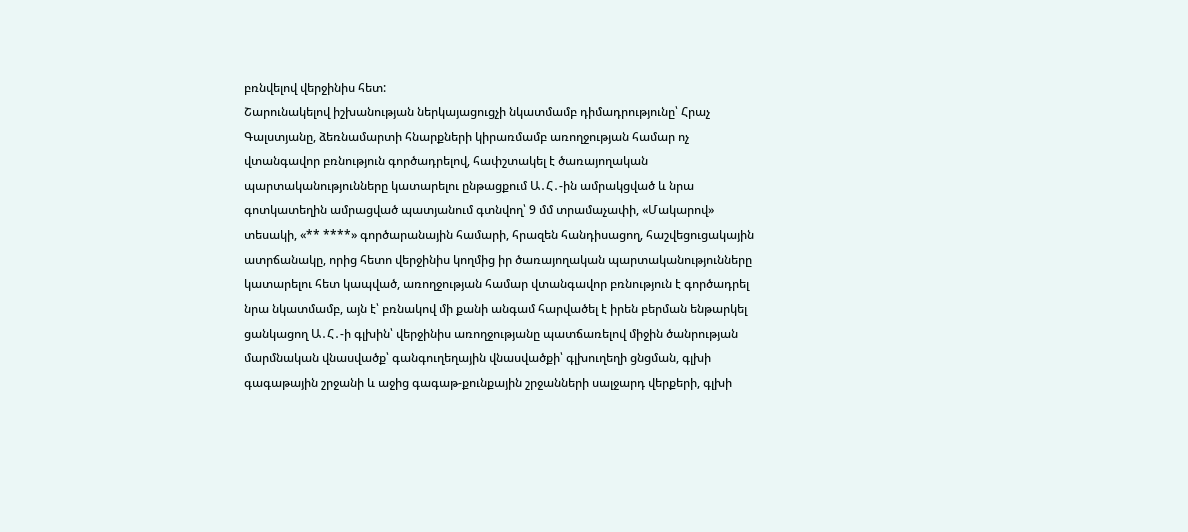բռնվելով վերջինիս հետ:
Շարունակելով իշխանության ներկայացուցչի նկատմամբ դիմադրությունը՝ Հրաչ Գալստյանը, ձեռնամարտի հնարքների կիրառմամբ առողջության համար ոչ վտանգավոր բռնություն գործադրելով, հափշտակել է ծառայողական պարտականությունները կատարելու ընթացքում Ա․Հ․-ին ամրակցված և նրա գոտկատեղին ամրացված պատյանում գտնվող՝ 9 մմ տրամաչափի, «Մակարով» տեսակի, «** ****» գործարանային համարի, հրազեն հանդիսացող, հաշվեցուցակային ատրճանակը, որից հետո վերջինիս կողմից իր ծառայողական պարտականությունները կատարելու հետ կապված, առողջության համար վտանգավոր բռնություն է գործադրել նրա նկատմամբ, այն է՝ բռնակով մի քանի անգամ հարվածել է իրեն բերման ենթարկել ցանկացող Ա․Հ․-ի գլխին՝ վերջինիս առողջությանը պատճառելով միջին ծանրության մարմնական վնասվածք՝ գանգուղեղային վնասվածքի՝ գլխուղեղի ցնցման, գլխի գագաթային շրջանի և աջից գագաթ-քունքային շրջանների սալջարդ վերքերի, գլխի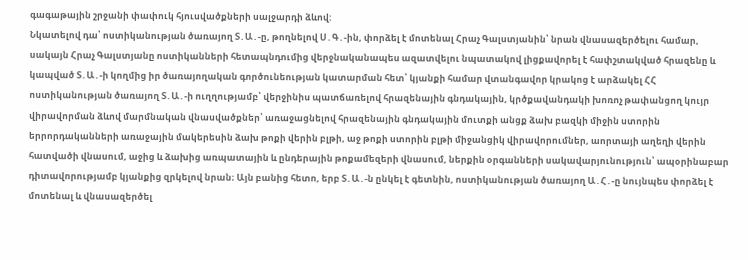գագաթային շրջանի փափուկ հյուսվածքների սալջարդի ձևով:
Նկատելով դա՝ ոստիկանության ծառայող Տ․Ա․-ը, թողնելով Ս․Գ․-ին, փորձել է մոտենալ Հրաչ Գալստյանին՝ նրան վնասազերծելու համար, սակայն Հրաչ Գալստյանը ոստիկանների հետապնդումից վերջնականապես ազատվելու նպատակով լիցքավորել է հափշտակված հրազենը և կապված Տ․Ա․-ի կողմից իր ծառայողական գործունեության կատարման հետ՝ կյանքի համար վտանգավոր կրակոց է արձակել ՀՀ ոստիկանության ծառայող Տ․Ա․-ի ուղղությամբ՝ վերջինիս պատճառելով հրազենային գնդակային, կրծքավանդակի խոռոչ թափանցող կույր վիրավորման ձևով մարմնական վնասվածքներ՝ առաջացնելով հրազենային գնդակային մուտքի անցք ձախ բազկի միջին ստորին երրորդականների առաջային մակերեսին ձախ թոքի վերին բլթի, աջ թոքի ստորին բլթի միջանցիկ վիրավորումներ, աորտայի աղեղի վերին հատվածի վնասում, աջից և ձախից առպատային և ընդերային թոքամեզերի վնասում, ներքին օրգանների սակավարյունություն՝ ապօրինաբար դիտավորությամբ կյանքից զրկելով նրան։ Այն բանից հետո, երբ Տ․Ա․-ն ընկել է գետնին, ոստիկանության ծառայող Ա․Հ․-ը նույնպես փորձել է մոտենալ և վնասազերծել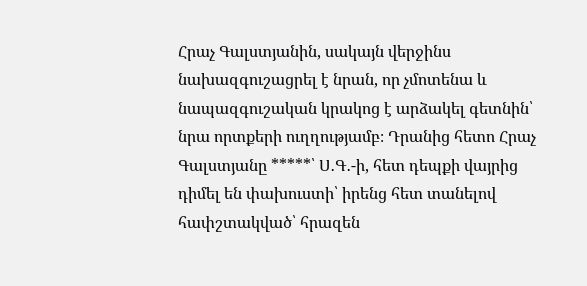Հրաչ Գալստյանին, սակայն վերջինս նախազգուշացրել է նրան, որ չմոտենա և նապազգուշական կրակոց է արձակել գետնին՝ նրա որտքերի ուղղությամբ։ Դրանից հետո Հրաչ Գալստյանը *****՝ Ս․Գ․-ի, հետ դեպքի վայրից դիմել են փախուստի՝ իրենց հետ տանելով հափշտակված՝ հրազեն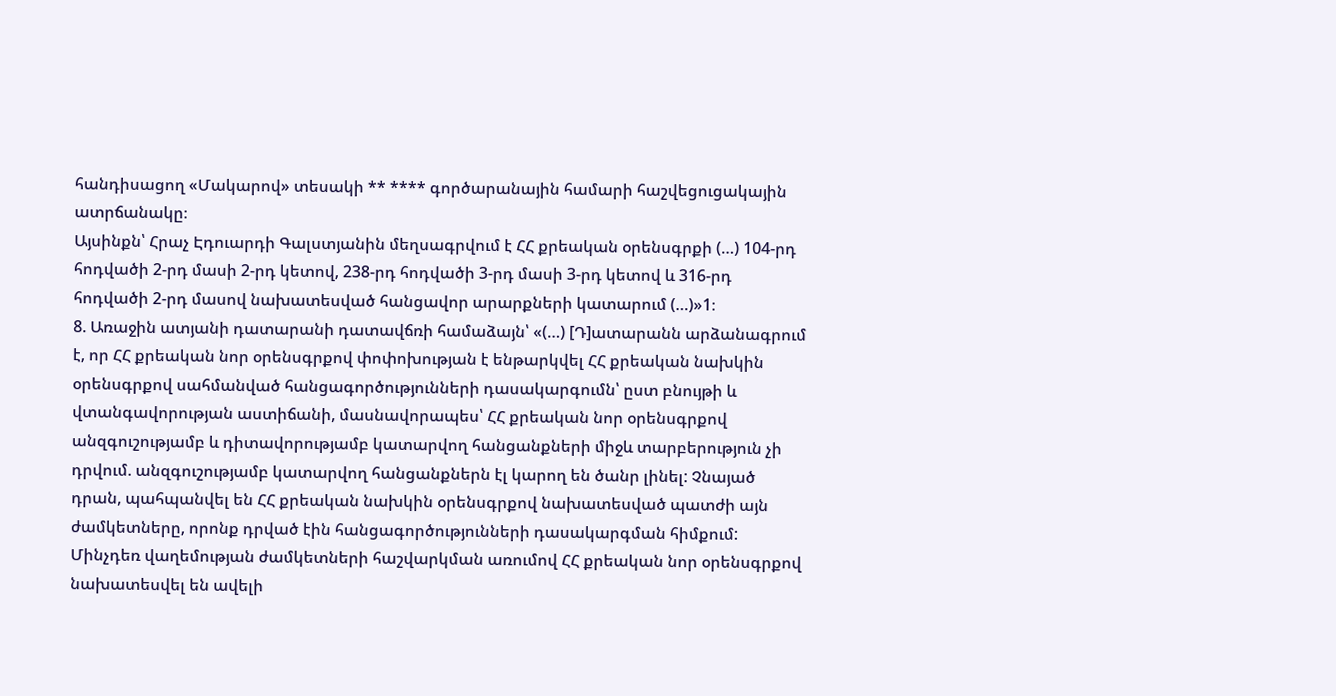հանդիսացող «Մակարով» տեսակի ** **** գործարանային համարի հաշվեցուցակային ատրճանակը։
Այսինքն՝ Հրաչ Էդուարդի Գալստյանին մեղսագրվում է ՀՀ քրեական օրենսգրքի (…) 104-րդ հոդվածի 2-րդ մասի 2-րդ կետով, 238-րդ հոդվածի 3-րդ մասի 3-րդ կետով և 316-րդ հոդվածի 2-րդ մասով նախատեսված հանցավոր արարքների կատարում (…)»1։
8. Առաջին ատյանի դատարանի դատավճռի համաձայն՝ «(…) [Դ]ատարանն արձանագրում է, որ ՀՀ քրեական նոր օրենսգրքով փոփոխության է ենթարկվել ՀՀ քրեական նախկին օրենսգրքով սահմանված հանցագործությունների դասակարգումն՝ ըստ բնույթի և վտանգավորության աստիճանի, մասնավորապես՝ ՀՀ քրեական նոր օրենսգրքով անզգուշությամբ և դիտավորությամբ կատարվող հանցանքների միջև տարբերություն չի դրվում. անզգուշությամբ կատարվող հանցանքներն էլ կարող են ծանր լինել: Չնայած դրան, պահպանվել են ՀՀ քրեական նախկին օրենսգրքով նախատեսված պատժի այն ժամկետները, որոնք դրված էին հանցագործությունների դասակարգման հիմքում: Մինչդեռ վաղեմության ժամկետների հաշվարկման առումով ՀՀ քրեական նոր օրենսգրքով նախատեսվել են ավելի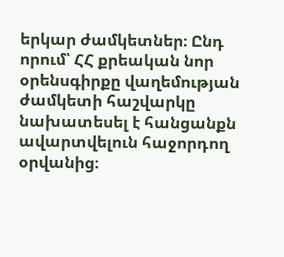երկար ժամկետներ։ Ընդ որում՝ ՀՀ քրեական նոր օրենսգիրքը վաղեմության ժամկետի հաշվարկը նախատեսել է հանցանքն ավարտվելուն հաջորդող օրվանից։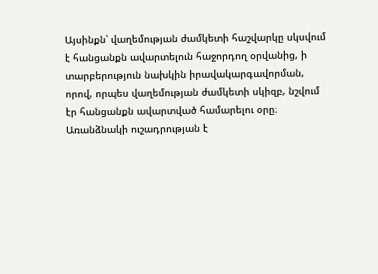Այսինքն՝ վաղեմության ժամկետի հաշվարկը սկսվում է հանցանքն ավարտելուն հաջորդող օրվանից, ի տարբերություն նախկին իրավակարգավորման, որով, որպես վաղեմության ժամկետի սկիզբ, նշվում էր հանցանքն ավարտված համարելու օրը։
Առանձնակի ուշադրության է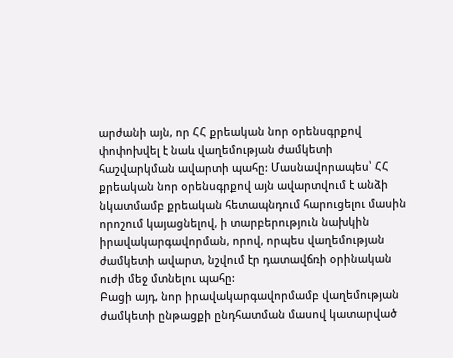արժանի այն, որ ՀՀ քրեական նոր օրենսգրքով փոփոխվել է նաև վաղեմության ժամկետի հաշվարկման ավարտի պահը: Մասնավորապես՝ ՀՀ քրեական նոր օրենսգրքով այն ավարտվում է անձի նկատմամբ քրեական հետապնդում հարուցելու մասին որոշում կայացնելով, ի տարբերություն նախկին իրավակարգավորման, որով, որպես վաղեմության ժամկետի ավարտ, նշվում էր դատավճռի օրինական ուժի մեջ մտնելու պահը:
Բացի այդ, նոր իրավակարգավորմամբ վաղեմության ժամկետի ընթացքի ընդհատման մասով կատարված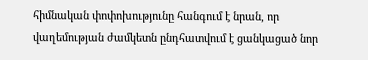հիմնական փոփոխությունը հանգում է նրան, որ վաղեմության ժամկետն ընդհատվում է ցանկացած նոր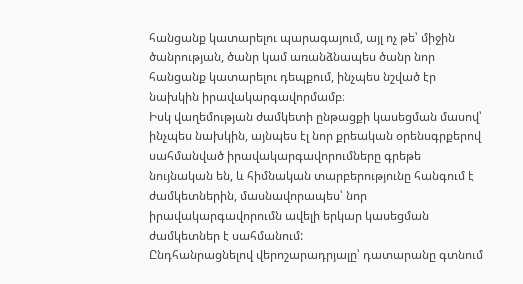հանցանք կատարելու պարագայում, այլ ոչ թե՝ միջին ծանրության, ծանր կամ առանձնապես ծանր նոր հանցանք կատարելու դեպքում, ինչպես նշված էր նախկին իրավակարգավորմամբ։
Իսկ վաղեմության ժամկետի ընթացքի կասեցման մասով՝ ինչպես նախկին, այնպես էլ նոր քրեական օրենսգրքերով սահմանված իրավակարգավորումները գրեթե նույնական են, և հիմնական տարբերությունը հանգում է ժամկետներին, մասնավորապես՝ նոր իրավակարգավորումն ավելի երկար կասեցման ժամկետներ է սահմանում:
Ընդհանրացնելով վերոշարադրյալը՝ դատարանը գտնում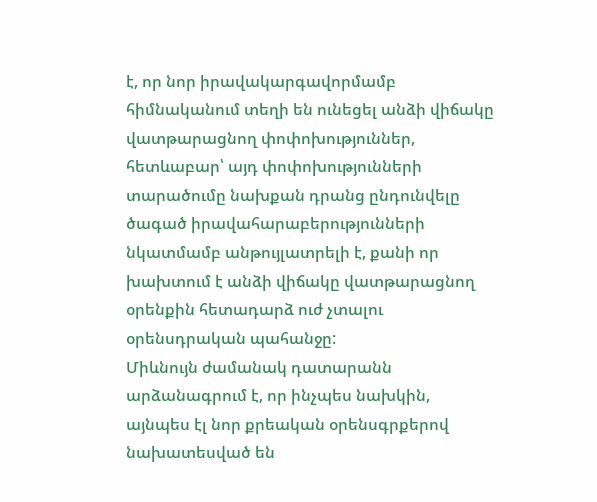է, որ նոր իրավակարգավորմամբ հիմնականում տեղի են ունեցել անձի վիճակը վատթարացնող փոփոխություններ, հետևաբար՝ այդ փոփոխությունների տարածումը նախքան դրանց ընդունվելը ծագած իրավահարաբերությունների նկատմամբ անթույլատրելի է, քանի որ խախտում է անձի վիճակը վատթարացնող օրենքին հետադարձ ուժ չտալու օրենսդրական պահանջը:
Միևնույն ժամանակ դատարանն արձանագրում է, որ ինչպես նախկին, այնպես էլ նոր քրեական օրենսգրքերով նախատեսված են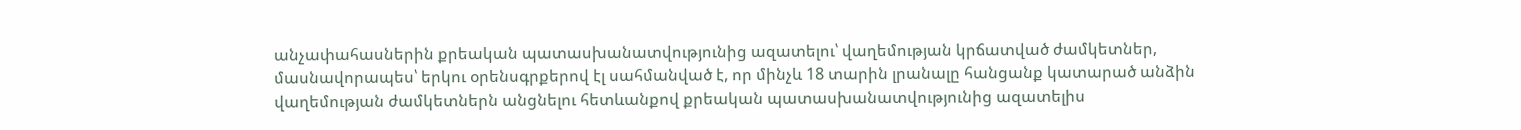անչափահասներին քրեական պատասխանատվությունից ազատելու՝ վաղեմության կրճատված ժամկետներ, մասնավորապես՝ երկու օրենսգրքերով էլ սահմանված է, որ մինչև 18 տարին լրանալը հանցանք կատարած անձին վաղեմության ժամկետներն անցնելու հետևանքով քրեական պատասխանատվությունից ազատելիս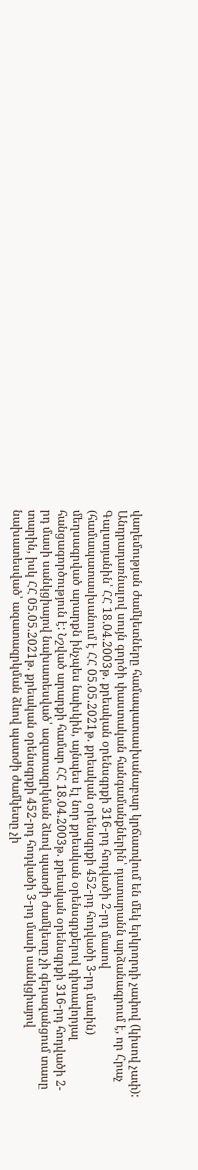վաղեմության ժամկետները համապատասխանաբար կրճատվում են մեկ երկրորդի չափով (կիսով չափ):
Անդրադառնալով սույն գործի փաստական հանգամանքներին՝ դատարանն արձանագրում է, որ Հրաչ Գալստյանին՝ ՀՀ 18.04.2003թ. քրեական օրենսգրքի 316-րդ հոդվածի 2-րդ մասով (համապատասխանում է ՀՀ 05.05.2021թ. քրեական օրենսգրքի 452-րդ հոդվածի 3-րդ մասին) մեղսագրված արարքն ինչպես նախկին, այնպես էլ նոր քրեական օրենսգրքերով դիտավորյալ հանցագործություն է: Նշված արարքի համար ՀՀ 18.04.2003թ. քրեական օրենսգրքի 316-րդ հոդվածի 2-րդ մասի սանկցիայով նախատեսված՝ ազատազրկման ձևով պատժի ժամկետը չի գերազանցում տասը տարին, իսկ ՀՀ 05.05.2021թ. քրեական օրենսգրքի 452-րդ հոդվածի 3-րդ մասի սանկցիայով նախատեսված՝ ազատազրկման ձևով պատժի ժամկետը չի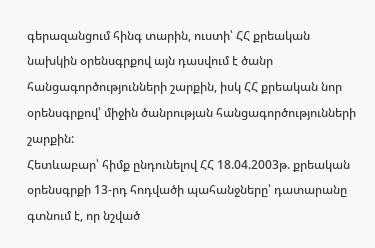գերազանցում հինգ տարին, ուստի՝ ՀՀ քրեական նախկին օրենսգրքով այն դասվում է ծանր հանցագործությունների շարքին, իսկ ՀՀ քրեական նոր օրենսգրքով՝ միջին ծանրության հանցագործությունների շարքին:
Հետևաբար՝ հիմք ընդունելով ՀՀ 18.04.2003թ. քրեական օրենսգրքի 13-րդ հոդվածի պահանջները՝ դատարանը գտնում է, որ նշված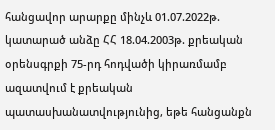հանցավոր արարքը մինչև 01.07.2022թ. կատարած անձը ՀՀ 18.04.2003թ. քրեական օրենսգրքի 75-րդ հոդվածի կիրառմամբ ազատվում է քրեական պատասխանատվությունից, եթե հանցանքն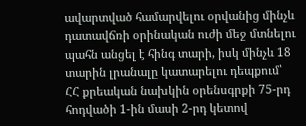ավարտված համարվելու օրվանից մինչև դատավճռի օրինական ուժի մեջ մտնելու պահն անցել է հինգ տարի, իսկ մինչև 18 տարին լրանալը կատարելու դեպքում՝ ՀՀ քրեական նախկին օրենսգրքի 75-րդ հոդվածի 1-ին մասի 2-րդ կետով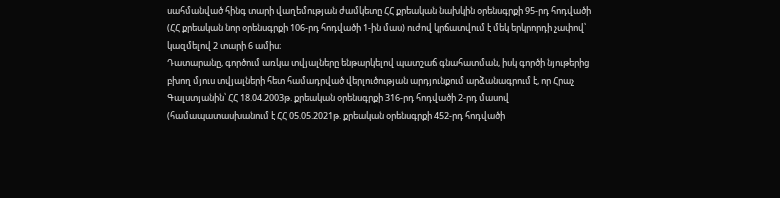սահմանված հինգ տարի վաղեմության ժամկետը ՀՀ քրեական նախկին օրենսգրքի 95-րդ հոդվածի (ՀՀ քրեական նոր օրենսգրքի 106-րդ հոդվածի 1-ին մաս) ուժով կրճատվում է մեկ երկրորդի չափով՝ կազմելով 2 տարի 6 ամիս։
Դատարանը, գործում առկա տվյալները ենթարկելով պատշաճ գնահատման, իսկ գործի նյութերից բխող մյուս տվյալների հետ համադրված վերլուծության արդյունքում արձանագրում է, որ Հրաչ Գալստյանին՝ ՀՀ 18.04.2003թ. քրեական օրենսգրքի 316-րդ հոդվածի 2-րդ մասով (համապատասխանում է ՀՀ 05.05.2021թ. քրեական օրենսգրքի 452-րդ հոդվածի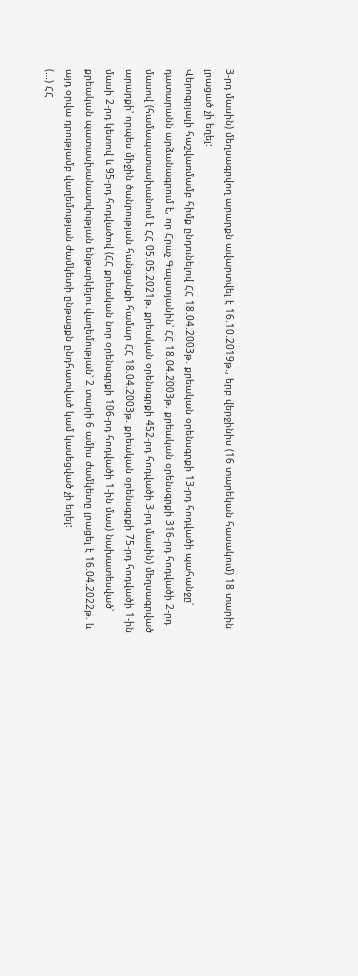3-րդ մասին) մեղսագրվող արարքն ավարտվել է 16.10.2019թ., երբ վերջինիս (16 տարեկան հասակում) 18 տարին լրացած չի եղել:
Վերոգրյալի հաշվառմամբ հիմք ընդունելով ՀՀ 18.04.2003թ. քրեական օրենսգրքի 13-րդ հոդվածի պահանջը՝ դատարանն արձանագրում է, որ Հրաչ Գալստյանին՝ ՀՀ 18.04.2003թ. քրեական օրենսգրքի 316-րդ հոդվածի 2-րդ մասով (համապատասխանում է ՀՀ 05.05.2021թ. քրեական օրենսգրքի 452-րդ հոդվածի 3-րդ մասին) մեղսագրված արարքի՝ որպես միջին ծանրության հանցանքի համար ՀՀ 18.04.2003թ. քրեական օրենսգրքի 75-րդ հոդվածի 1-ին մասի 2-րդ կետով և 95-րդ հոդվածով (ՀՀ քրեական նոր օրենսգրքի 106-րդ հոդվածի 1-ին մաս) նախատեսված՝ քրեական պատասխանատվության ենթարկելու վաղեմության՝ 2 տարի 6 ամիս ժամկետը լրացել է 16.04.2022թ. և այդ օրվա դրությամբ վաղեմության ժամկետի ընթացքն ընդհատված կամ կասեցված չի եղել:
(…) ՀՀ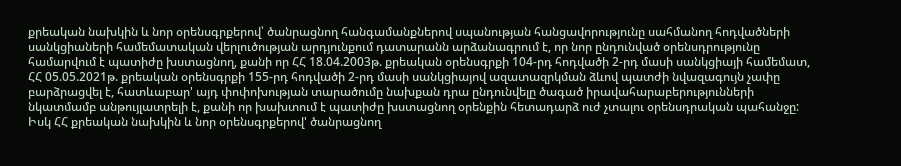քրեական նախկին և նոր օրենսգրքերով՝ ծանրացնող հանգամանքներով սպանության հանցավորությունը սահմանող հոդվածների սանկցիաների համեմատական վերլուծության արդյունքում դատարանն արձանագրում է, որ նոր ընդունված օրենսդրությունը համարվում է պատիժը խստացնող, քանի որ ՀՀ 18.04.2003թ. քրեական օրենսգրքի 104-րդ հոդվածի 2-րդ մասի սանկցիայի համեմատ, ՀՀ 05.05.2021թ. քրեական օրենսգրքի 155-րդ հոդվածի 2-րդ մասի սանկցիայով ազատազրկման ձևով պատժի նվազագույն չափը բարձրացվել է, հատևաբար' այդ փոփոխության տարածումը նախքան դրա ընդունվելը ծագած իրավահարաբերությունների նկատմամբ անթույլատրելի է, քանի որ խախտում է պատիժը խստացնող օրենքին հետադարձ ուժ չտալու օրենսդրական պահանջը:
Իսկ ՀՀ քրեական նախկին և նոր օրենսգրքերով' ծանրացնող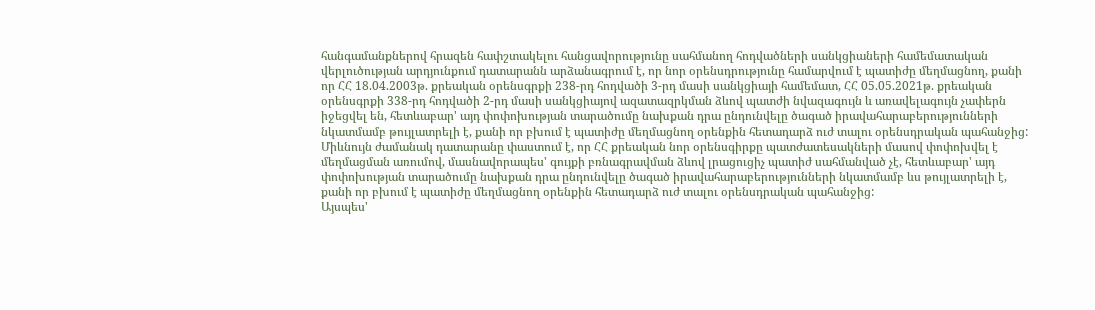հանգամանքներով հրազեն հափշտակելու հանցավորությունը սահմանող հոդվածների սանկցիաների համեմատական վերլուծության արդյունքում դատարանն արձանագրում է, որ նոր օրենսդրությունը համարվում է պատիժը մեղմացնող, քանի որ ՀՀ 18.04.2003թ. քրեական օրենսգրքի 238-րդ հոդվածի 3-րդ մասի սանկցիայի համեմատ, ՀՀ 05.05.2021թ. քրեական օրենսգրքի 338-րդ հոդվածի 2-րդ մասի սանկցիայով ազատազրկման ձևով պատժի նվազագույն և առավելագույն չափերն իջեցվել են, հետևաբար' այդ փոփոխության տարածումը նախքան դրա ընդունվելը ծագած իրավահարաբերությունների նկատմամբ թույլատրելի է, քանի որ բխում է պատիժը մեղմացնող օրենքին հետադարձ ուժ տալու օրենսդրական պահանջից:
Միևնույն ժամանակ դատարանը փաստում է, որ ՀՀ քրեական նոր օրենսգիրքը պատժատեսակների մասով փոփոխվել է մեղմացման առումով, մասնավորապես' գույքի բռնագրավման ձևով լրացուցիչ պատիժ սահմանված չէ, հետևաբար' այդ փոփոխության տարածումը նախքան դրա ընդունվելը ծագած իրավահարաբերությունների նկատմամբ ևս թույլատրելի է, քանի որ բխում է պատիժը մեղմացնող օրենքին հետադարձ ուժ տալու օրենսդրական պահանջից:
Այսպես'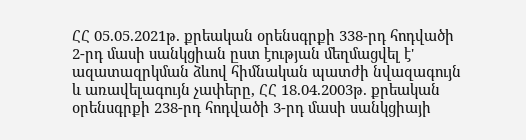ՀՀ 05.05.2021թ. քրեական օրենսգրքի 338-րդ հոդվածի 2-րդ մասի սանկցիան ըստ էության մեղմացվել է' ազատազրկման ձևով հիմնական պատժի նվազագույն և առավելագույն չափերը, ՀՀ 18.04.2003թ. քրեական օրենսգրքի 238-րդ հոդվածի 3-րդ մասի սանկցիայի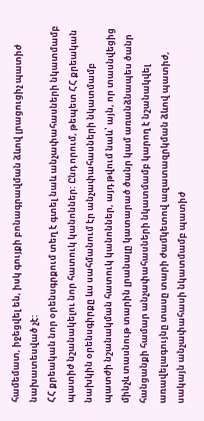համեմատ, իջեցվել են, իսկ գույքի բոնագրավման ձևով լրացուցիչ պատիժ նախատեսված չէ:
ՀՀ քրեական նոր օրենսգրքում տեղ է գտել նաև անչափահասների նկատմամբ պատիժ նշանակելու նոր հատուկ կանոններ: Ընդ որում, թեպետ ՀՀ քրեական նախկին օրենսգիրքը ևս սահմանում էր անչափահասների նկատմամբ պատժի նշանակման հատուկ կանոններ, այդ թվում նաև՝ այն, որ տասնվեցից մինչև տասնութ տարին լրանալը կատարած ծանր կամ առանձնապես ծանր հանցանքի համար անչափահասների նկատմամբ կարող է նշանակվել առավելագույնը տասը տարի ժամկետով ազատազրկման ձևով պատիժ, սակայն անչափահասի նկատմամբ պատիժ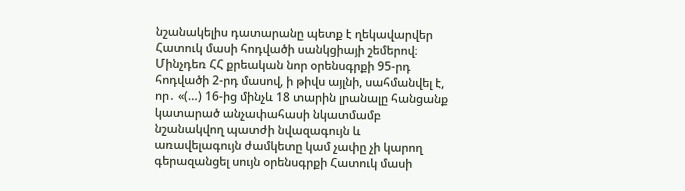նշանակելիս դատարանը պետք է ղեկավարվեր Հատուկ մասի հոդվածի սանկցիայի շեմերով։ Մինչդեռ ՀՀ քրեական նոր օրենսգրքի 95-րդ հոդվածի 2-րդ մասով, ի թիվս այլնի, սահմանվել է, որ․ «(…) 16-ից մինչև 18 տարին լրանալը հանցանք կատարած անչափահասի նկատմամբ նշանակվող պատժի նվազագույն և առավելագույն ժամկետը կամ չափը չի կարող գերազանցել սույն օրենսգրքի Հատուկ մասի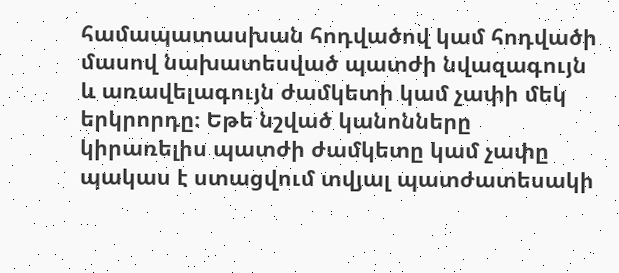համապատասխան հոդվածով կամ հոդվածի մասով նախատեսված պատժի նվազագույն և առավելագույն ժամկետի կամ չափի մեկ երկրորդը։ Եթե նշված կանոնները կիրառելիս պատժի ժամկետը կամ չափը պակաս է ստացվում տվյալ պատժատեսակի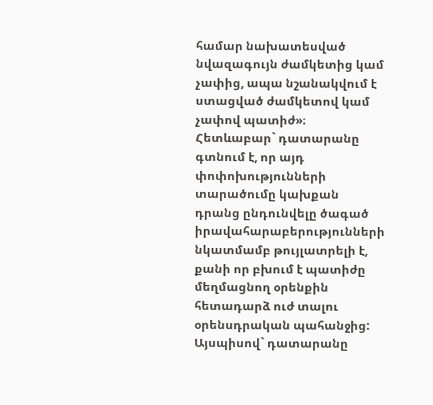համար նախատեսված նվազագույն ժամկետից կամ չափից, ապա նշանակվում է ստացված ժամկետով կամ չափով պատիժ»։
Հետևաբար` դատարանը գտնում է, որ այդ փոփոխությունների տարածումը կախքան դրանց ընդունվելը ծագած իրավահարաբերությունների նկատմամբ թույլատրելի է, քանի որ բխում է պատիժը մեղմացնող օրենքին հետադարձ ուժ տալու օրենսդրական պահանջից:
Այսպիսով` դատարանը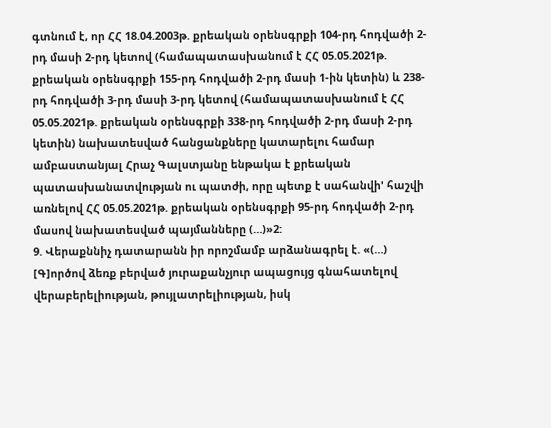գտնում է, որ ՀՀ 18.04.2003թ. քրեական օրենսգրքի 104-րդ հոդվածի 2-րդ մասի 2-րդ կետով (համապատասխանում է ՀՀ 05.05.2021թ. քրեական օրենսգրքի 155-րդ հոդվածի 2-րդ մասի 1-ին կետին) և 238-րդ հոդվածի 3-րդ մասի 3-րդ կետով (համապատասխանում է ՀՀ 05.05.2021թ. քրեական օրենսգրքի 338-րդ հոդվածի 2-րդ մասի 2-րդ կետին) նախատեսված հանցանքները կատարելու համար ամբաստանյալ Հրաչ Գալստյանը ենթակա է քրեական պատասխանատվության ու պատժի, որը պետք է սահանվի' հաշվի առնելով ՀՀ 05.05.2021թ. քրեական օրենսգրքի 95-րդ հոդվածի 2-րդ մասով նախատեսված պայմանները (…)»2:
9. Վերաքննիչ դատարանն իր որոշմամբ արձանագրել է. «(…) [Գ]ործով ձեռք բերված յուրաքանչյուր ապացույց գնահատելով վերաբերելիության, թույլատրելիության, իսկ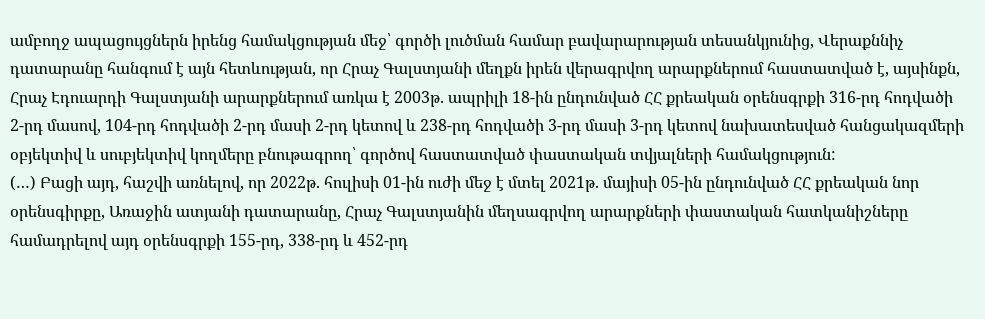ամբողջ ապացույցներն իրենց համակցության մեջ՝ գործի լուծման համար բավարարության տեսանկյունից, Վերաքննիչ դատարանը հանգում է այն հետևության, որ Հրաչ Գալստյանի մեղքն իրեն վերագրվող արարքներում հաստատված է, այսինքն, Հրաչ Էդուարդի Գալստյանի արարքներում առկա է 2003թ. ապրիլի 18-ին ընդունված ՀՀ քրեական օրենսգրքի 316-րդ հոդվածի 2-րդ մասով, 104-րդ հոդվածի 2-րդ մասի 2-րդ կետով և 238-րդ հոդվածի 3-րդ մասի 3-րդ կետով նախատեսված հանցակազմերի օբյեկտիվ և սուբյեկտիվ կողմերը բնութագրող՝ գործով հաստատված փաստական տվյալների համակցություն:
(…) Բացի այդ, հաշվի առնելով, որ 2022թ. հուլիսի 01-ին ուժի մեջ է մտել 2021թ. մայիսի 05-ին ընդունված ՀՀ քրեական նոր օրենսգիրքը, Առաջին ատյանի դատարանը, Հրաչ Գալստյանին մեղսագրվող արարքների փաստական հատկանիշները համադրելով այդ օրենսգրքի 155-րդ, 338-րդ և 452-րդ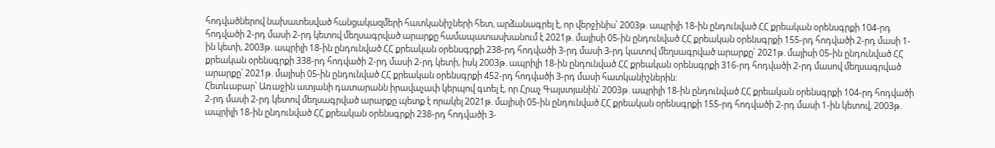հոդվածներով նախատեսված հանցակազմերի հատկանիշների հետ, արձանագրել է, որ վերջինիս՝ 2003թ. ապրիլի 18-ին ընդունված ՀՀ քրեական օրենսգրքի 104-րդ հոդվածի 2-րդ մասի 2-րդ կետով մեղսագրված արարքը համապատասխանում է 2021թ. մայիսի 05-ին ընդունված ՀՀ քրեական օրենսգրքի 155-րդ հոդվածի 2-րդ մասի 1-ին կետի, 2003թ. ապրիլի 18-ին ընդունված ՀՀ քրեական օրենսգրքի 238-րդ հոդվածի 3-րդ մասի 3-րդ կատով մեղսագրված արարքը՝ 2021թ. մայիսի 05-ին ընդունված ՀՀ քրեական օրենսգրքի 338-րդ հոդվածի 2-րդ մասի 2-րդ կետի, իսկ 2003թ. ապրիլի 18-ին ընդունված ՀՀ քրեական օրենսգրքի 316-րդ հոդվածի 2-րդ մասով մեղսագրված արարքը՝ 2021թ. մայիսի 05-ին ընդունված ՀՀ քրեական օրենսգրքի 452-րդ հոդվածի 3-րդ մասի հատկանիշներին:
Հետևաբար՝ Առաջին ատյանի դատարանն իրավաչափ կերպով գտել է, որ Հրաչ Գալստյանին՝ 2003թ. ապրիլի 18-ին ընդունված ՀՀ քրեական օրենսգրքի 104-րդ հոդվածի 2-րդ մասի 2-րդ կետով մեղսագրված արարքը պետք է որակել 2021թ. մայիսի 05-ին ընդունված ՀՀ քրեական օրենսգրքի 155-րդ հոդվածի 2-րդ մասի 1-ին կետով, 2003թ. ապրիլի 18-ին ընդունված ՀՀ քրեական օրենսգրքի 238-րդ հոդվածի 3-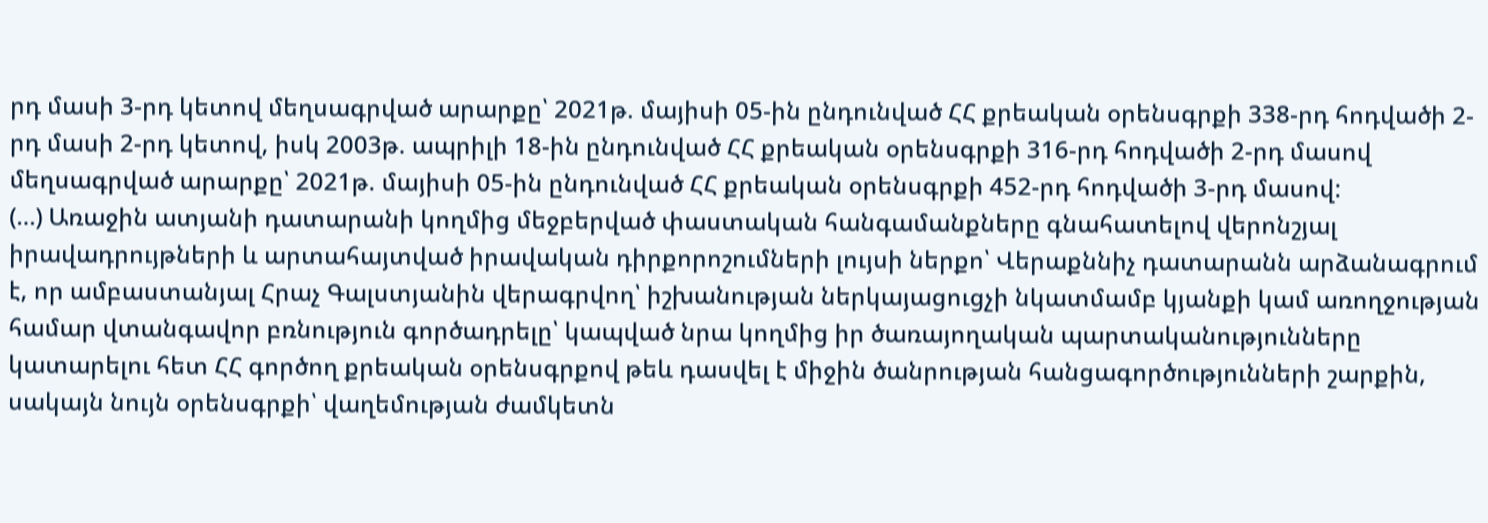րդ մասի 3-րդ կետով մեղսագրված արարքը՝ 2021թ. մայիսի 05-ին ընդունված ՀՀ քրեական օրենսգրքի 338-րդ հոդվածի 2-րդ մասի 2-րդ կետով, իսկ 2003թ. ապրիլի 18-ին ընդունված ՀՀ քրեական օրենսգրքի 316-րդ հոդվածի 2-րդ մասով մեղսագրված արարքը՝ 2021թ. մայիսի 05-ին ընդունված ՀՀ քրեական օրենսգրքի 452-րդ հոդվածի 3-րդ մասով:
(…) Առաջին ատյանի դատարանի կողմից մեջբերված փաստական հանգամանքները գնահատելով վերոնշյալ իրավադրույթների և արտահայտված իրավական դիրքորոշումների լույսի ներքո՝ Վերաքննիչ դատարանն արձանագրում է, որ ամբաստանյալ Հրաչ Գալստյանին վերագրվող՝ իշխանության ներկայացուցչի նկատմամբ կյանքի կամ առողջության համար վտանգավոր բռնություն գործադրելը՝ կապված նրա կողմից իր ծառայողական պարտականությունները կատարելու հետ ՀՀ գործող քրեական օրենսգրքով թեև դասվել է միջին ծանրության հանցագործությունների շարքին, սակայն նույն օրենսգրքի՝ վաղեմության ժամկետն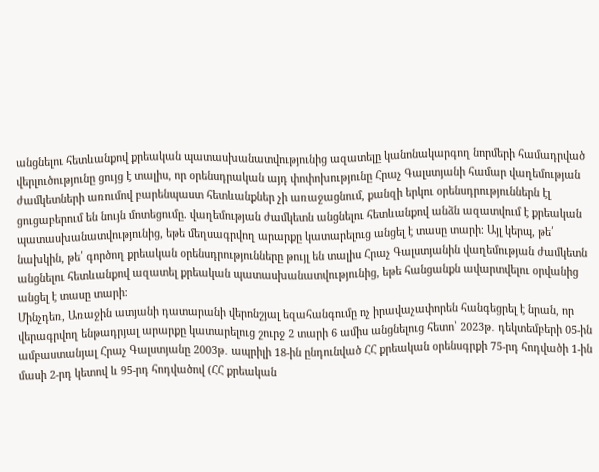անցնելու հետևանքով քրեական պատասխանատվությունից ազատելը կանոնակարգող նորմերի համադրված վերլուծությունը ցույց է տալիս, որ օրենսդրական այդ փոփոխությունը Հրաչ Գալստյանի համար վաղեմության ժամկետների առումով բարենպաստ հետևանքներ չի առաջացնում, քանզի երկու օրենսդրություններն էլ ցուցաբերում են նույն մոտեցումը. վաղեմության ժամկետն անցնելու հետևանքով անձն ազատվում է քրեական պատասխանատվությունից, եթե մեղսագրվող արարքը կատարելուց անցել է տասը տարի։ Այլ կերպ, թե՛ նախկին, թե՛ գործող քրեական օրենսդրությունները թույլ են տալիս Հրաչ Գալստյանին վաղեմության ժամկետն անցնելու հետևանքով ազատել քրեական պատասխանատվությունից, եթե հանցանքն ավարտվելու օրվանից անցել է տասը տարի։
Մինչդեռ, Առաջին ատյանի դատարանի վերոնշյալ եզահանգումը ոչ իրավաչափորեն հանգեցրել է նրան, որ վերագրվող ենթադրյալ արարքը կատարելուց շուրջ 2 տարի 6 ամիս անցնելուց հետո՝ 2023թ․ դեկտեմբերի 05-ին ամբաստանյալ Հրաչ Գալստյանը 2003թ․ ապրիլի 18-ին ընդունված ՀՀ քրեական օրենսգրքի 75-րդ հոդվածի 1-ին մասի 2-րդ կետով և 95-րդ հոդվածով (ՀՀ քրեական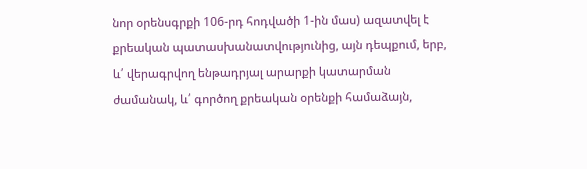նոր օրենսգրքի 106-րդ հոդվածի 1-ին մաս) ազատվել է քրեական պատասխանատվությունից, այն դեպքում, երբ, և՛ վերագրվող ենթադրյալ արարքի կատարման ժամանակ, և՛ գործող քրեական օրենքի համաձայն,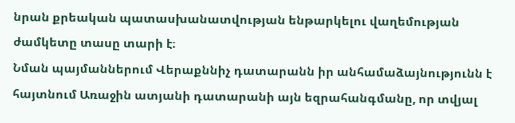նրան քրեական պատասխանատվության ենթարկելու վաղեմության ժամկետը տասը տարի է։
Նման պայմաններում Վերաքննիչ դատարանն իր անհամաձայնությունն է հայտնում Առաջին ատյանի դատարանի այն եզրահանգմանը, որ տվյալ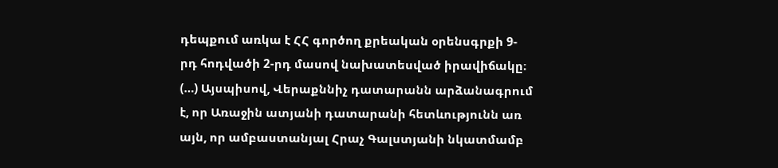դեպքում առկա է ՀՀ գործող քրեական օրենսգրքի 9-րդ հոդվածի 2-րդ մասով նախատեսված իրավիճակը։
(…) Այսպիսով, Վերաքննիչ դատարանն արձանագրում է, որ Առաջին ատյանի դատարանի հետևությունն առ այն, որ ամբաստանյալ Հրաչ Գալստյանի նկատմամբ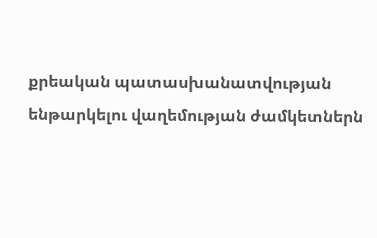քրեական պատասխանատվության ենթարկելու վաղեմության ժամկետներն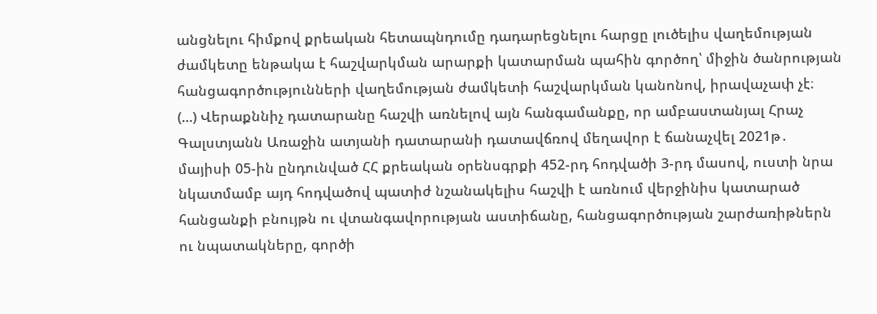անցնելու հիմքով քրեական հետապնդումը դադարեցնելու հարցը լուծելիս վաղեմության ժամկետը ենթակա է հաշվարկման արարքի կատարման պահին գործող՝ միջին ծանրության հանցագործությունների վաղեմության ժամկետի հաշվարկման կանոնով, իրավաչափ չէ։
(…) Վերաքննիչ դատարանը հաշվի առնելով այն հանգամանքը, որ ամբաստանյալ Հրաչ Գալստյանն Առաջին ատյանի դատարանի դատավճռով մեղավոր է ճանաչվել 2021թ․ մայիսի 05-ին ընդունված ՀՀ քրեական օրենսգրքի 452-րդ հոդվածի 3-րդ մասով, ուստի նրա նկատմամբ այդ հոդվածով պատիժ նշանակելիս հաշվի է առնում վերջինիս կատարած հանցանքի բնույթն ու վտանգավորության աստիճանը, հանցագործության շարժառիթներն ու նպատակները, գործի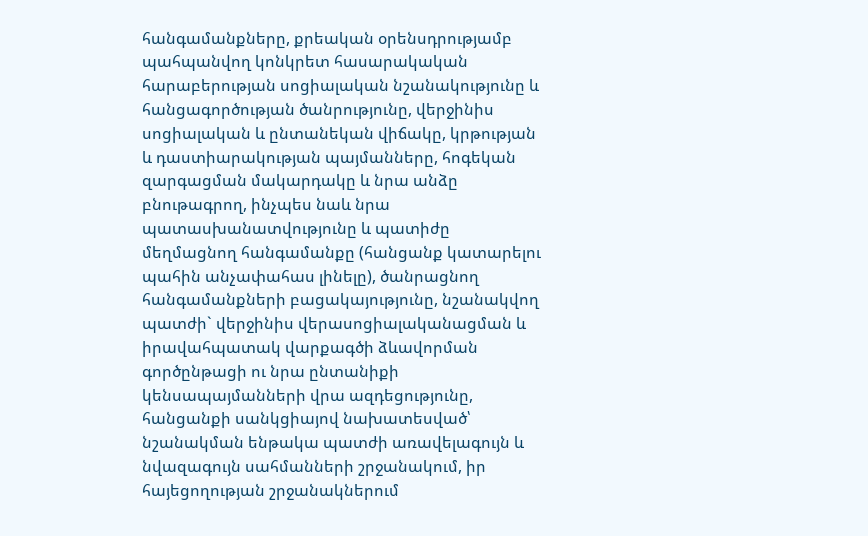հանգամանքները, քրեական օրենսդրությամբ պահպանվող կոնկրետ հասարակական հարաբերության սոցիալական նշանակությունը և հանցագործության ծանրությունը, վերջինիս սոցիալական և ընտանեկան վիճակը, կրթության և դաստիարակության պայմանները, հոգեկան զարգացման մակարդակը և նրա անձը բնութագրող, ինչպես նաև նրա պատասխանատվությունը և պատիժը մեղմացնող հանգամանքը (հանցանք կատարելու պահին անչափահաս լինելը), ծանրացնող հանգամանքների բացակայությունը, նշանակվող պատժի` վերջինիս վերասոցիալականացման և իրավահպատակ վարքագծի ձևավորման գործընթացի ու նրա ընտանիքի կենսապայմանների վրա ազդեցությունը, հանցանքի սանկցիայով նախատեսված՝ նշանակման ենթակա պատժի առավելագույն և նվազագույն սահմանների շրջանակում, իր հայեցողության շրջանակներում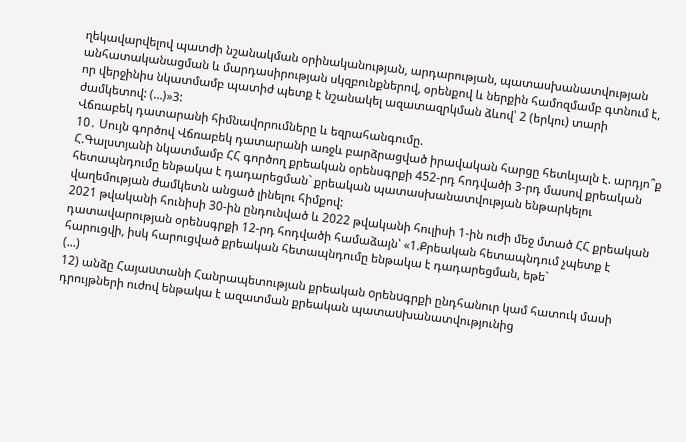ղեկավարվելով պատժի նշանակման օրինականության, արդարության, պատասխանատվության անհատականացման և մարդասիրության սկզբունքներով, օրենքով և ներքին համոզմամբ գտնում է, որ վերջինիս նկատմամբ պատիժ պետք է նշանակել ազատազրկման ձևով՝ 2 (երկու) տարի ժամկետով: (…)»3:
Վճռաբեկ դատարանի հիմնավորումները և եզրահանգումը.
10․ Սույն գործով Վճռաբեկ դատարանի առջև բարձրացված իրավական հարցը հետևյալն է. արդյո՞ք Հ.Գալստյանի նկատմամբ ՀՀ գործող քրեական օրենսգրքի 452-րդ հոդվածի 3-րդ մասով քրեական հետապնդումը ենթակա է դադարեցման` քրեական պատասխանատվության ենթարկելու վաղեմության ժամկետն անցած լինելու հիմքով:
2021 թվականի հունիսի 30-ին ընդունված և 2022 թվականի հուլիսի 1-ին ուժի մեջ մտած ՀՀ քրեական դատավարության օրենսգրքի 12-րդ հոդվածի համաձայն՝ «1.Քրեական հետապնդում չպետք է հարուցվի, իսկ հարուցված քրեական հետապնդումը ենթակա է դադարեցման, եթե`
(...)
12) անձը Հայաuտանի Հանրապետության քրեական oրենuգրքի ընդհանուր կամ հատուկ մասի դրույթների ուժով ենթակա է ազատման քրեական պատաuխանատվությունից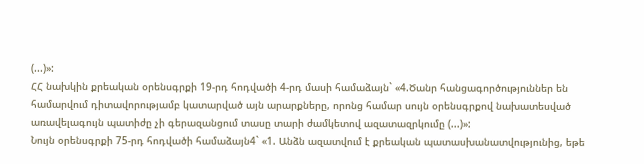(...)»:
ՀՀ նախկին քրեական օրենսգրքի 19-րդ հոդվածի 4-րդ մասի համաձայն` «4.Ծանր հանցագործություններ են համարվում դիտավորությամբ կատարված այն արարքները, որոնց համար սույն օրենսգրքով նախատեսված առավելագույն պատիժը չի գերազանցում տասը տարի ժամկետով ազատազրկումը (...)»:
Նույն օրենսգրքի 75-րդ հոդվածի համաձայն4` «1. Անձն ազատվում է քրեական պատասխանատվությունից, եթե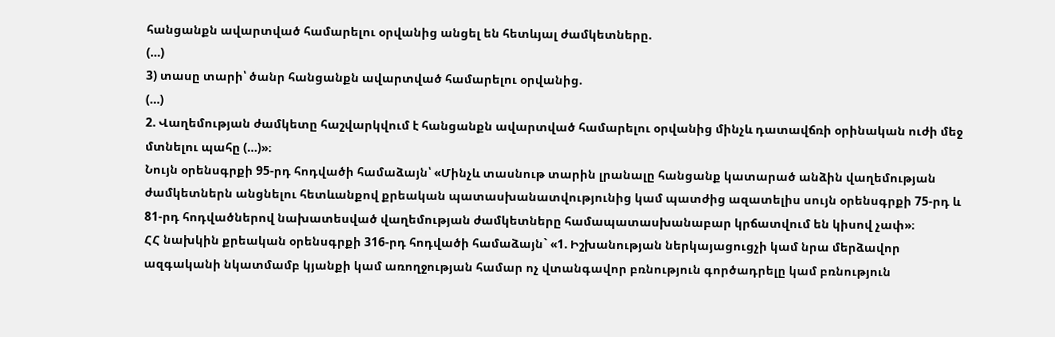հանցանքն ավարտված համարելու օրվանից անցել են հետևյալ ժամկետները.
(…)
3) տասը տարի՝ ծանր հանցանքն ավարտված համարելու օրվանից.
(…)
2. Վաղեմության ժամկետը հաշվարկվում է հանցանքն ավարտված համարելու օրվանից մինչև դատավճռի օրինական ուժի մեջ մտնելու պահը (…)»։
Նույն օրենսգրքի 95-րդ հոդվածի համաձայն՝ «Մինչև տասնութ տարին լրանալը հանցանք կատարած անձին վաղեմության ժամկետներն անցնելու հետևանքով քրեական պատասխանատվությունից կամ պատժից ազատելիս սույն օրենսգրքի 75-րդ և 81-րդ հոդվածներով նախատեսված վաղեմության ժամկետները համապատասխանաբար կրճատվում են կիսով չափ»։
ՀՀ նախկին քրեական օրենսգրքի 316-րդ հոդվածի համաձայն` «1. Իշխանության ներկայացուցչի կամ նրա մերձավոր ազգականի նկատմամբ կյանքի կամ առողջության համար ոչ վտանգավոր բռնություն գործադրելը կամ բռնություն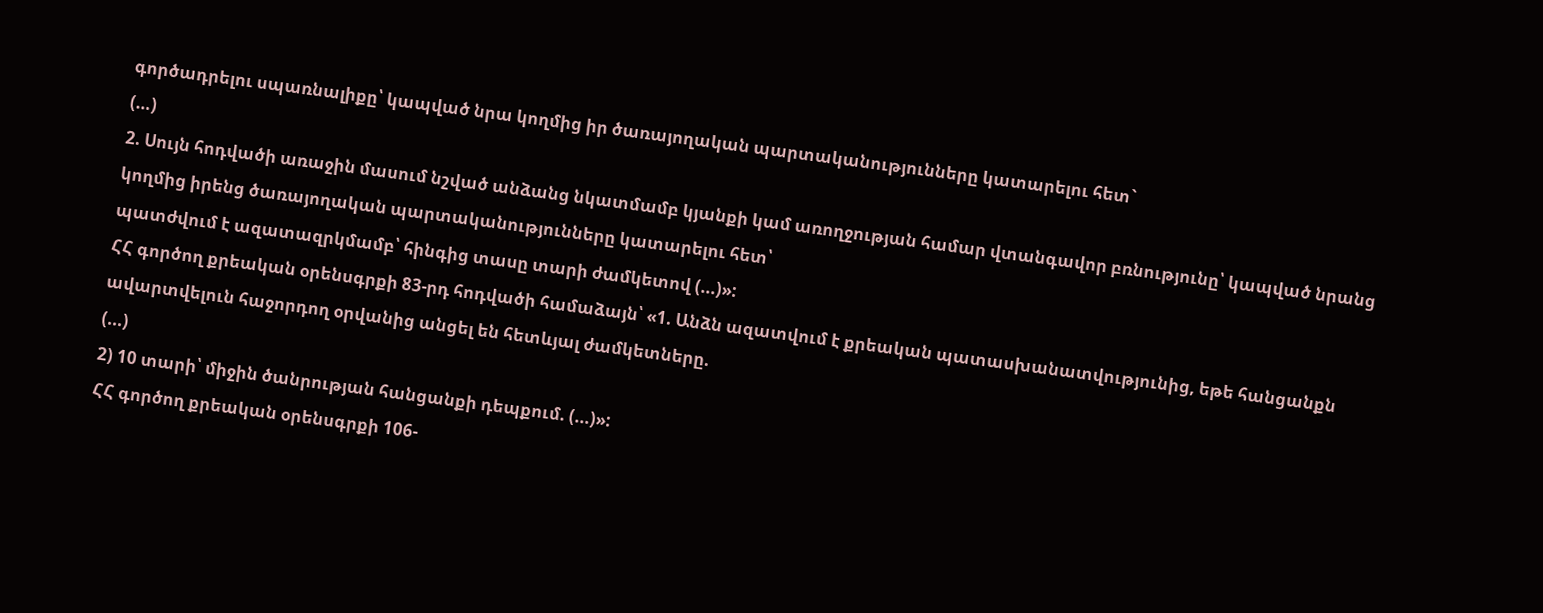գործադրելու սպառնալիքը՝ կապված նրա կողմից իր ծառայողական պարտականությունները կատարելու հետ`
(…)
2. Սույն հոդվածի առաջին մասում նշված անձանց նկատմամբ կյանքի կամ առողջության համար վտանգավոր բռնությունը՝ կապված նրանց կողմից իրենց ծառայողական պարտականությունները կատարելու հետ՝
պատժվում է ազատազրկմամբ՝ հինգից տասը տարի ժամկետով (...)»:
ՀՀ գործող քրեական օրենսգրքի 83-րդ հոդվածի համաձայն՝ «1. Անձն ազատվում է քրեական պատասխանատվությունից, եթե հանցանքն ավարտվելուն հաջորդող օրվանից անցել են հետևյալ ժամկետները.
(...)
2) 10 տարի՝ միջին ծանրության հանցանքի դեպքում. (...)»:
ՀՀ գործող քրեական օրենսգրքի 106-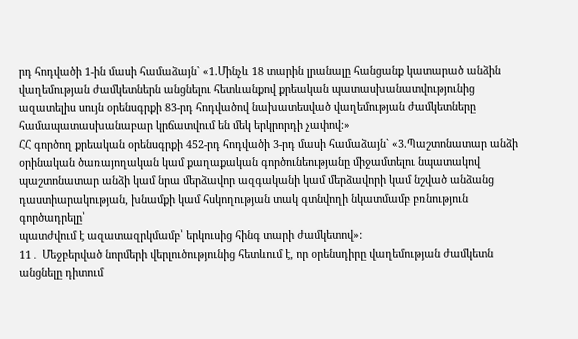րդ հոդվածի 1-ին մասի համաձայն` «1.Մինչև 18 տարին լրանալը հանցանք կատարած անձին վաղեմության ժամկետներն անցնելու հետևանքով քրեական պատասխանատվությունից ազատելիս սույն օրենսգրքի 83-րդ հոդվածով նախատեսված վաղեմության ժամկետները համապատասխանաբար կրճատվում են մեկ երկրորդի չափով:»
ՀՀ գործող քրեական օրենսգրքի 452-րդ հոդվածի 3-րդ մասի համաձայն` «3.Պաշտոնատար անձի օրինական ծառայողական կամ քաղաքական գործունեությանը միջամտելու նպատակով պաշտոնատար անձի կամ նրա մերձավոր ազգականի կամ մերձավորի կամ նշված անձանց դաստիարակության, խնամքի կամ հսկողության տակ գտնվողի նկատմամբ բռնություն գործադրելը՝
պատժվում է ազատազրկմամբ՝ երկուսից հինգ տարի ժամկետով»:
11․ Մեջբերված նորմերի վերլուծությունից հետևում է, որ օրենսդիրը վաղեմության ժամկետն անցնելը դիտում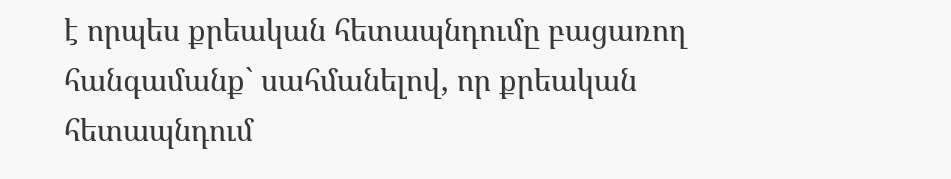է որպես քրեական հետապնդումը բացառող հանգամանք` սահմանելով, որ քրեական հետապնդում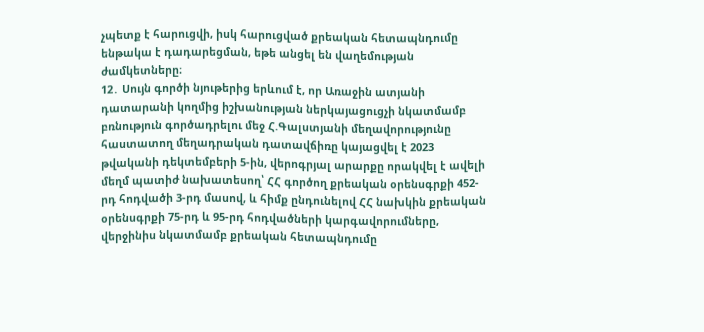չպետք է հարուցվի, իսկ հարուցված քրեական հետապնդումը ենթակա է դադարեցման, եթե անցել են վաղեմության ժամկետները։
12․ Սույն գործի նյութերից երևում է, որ Առաջին ատյանի դատարանի կողմից իշխանության ներկայացուցչի նկատմամբ բռնություն գործադրելու մեջ Հ.Գալստյանի մեղավորությունը հաստատող մեղադրական դատավճիռը կայացվել է 2023 թվականի դեկտեմբերի 5-ին, վերոգրյալ արարքը որակվել է ավելի մեղմ պատիժ նախատեսող՝ ՀՀ գործող քրեական օրենսգրքի 452-րդ հոդվածի 3-րդ մասով, և հիմք ընդունելով ՀՀ նախկին քրեական օրենսգրքի 75-րդ և 95-րդ հոդվածների կարգավորումները, վերջինիս նկատմամբ քրեական հետապնդումը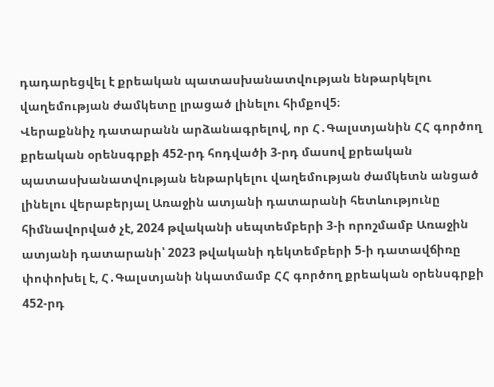դադարեցվել է քրեական պատասխանատվության ենթարկելու վաղեմության ժամկետը լրացած լինելու հիմքով5։
Վերաքննիչ դատարանն արձանագրելով, որ Հ․Գալստյանին ՀՀ գործող քրեական օրենսգրքի 452-րդ հոդվածի 3-րդ մասով քրեական պատասխանատվության ենթարկելու վաղեմության ժամկետն անցած լինելու վերաբերյալ Առաջին ատյանի դատարանի հետևությունը հիմնավորված չէ, 2024 թվականի սեպտեմբերի 3-ի որոշմամբ Առաջին ատյանի դատարանի՝ 2023 թվականի դեկտեմբերի 5-ի դատավճիռը փոփոխել է, Հ․Գալստյանի նկատմամբ ՀՀ գործող քրեական օրենսգրքի 452-րդ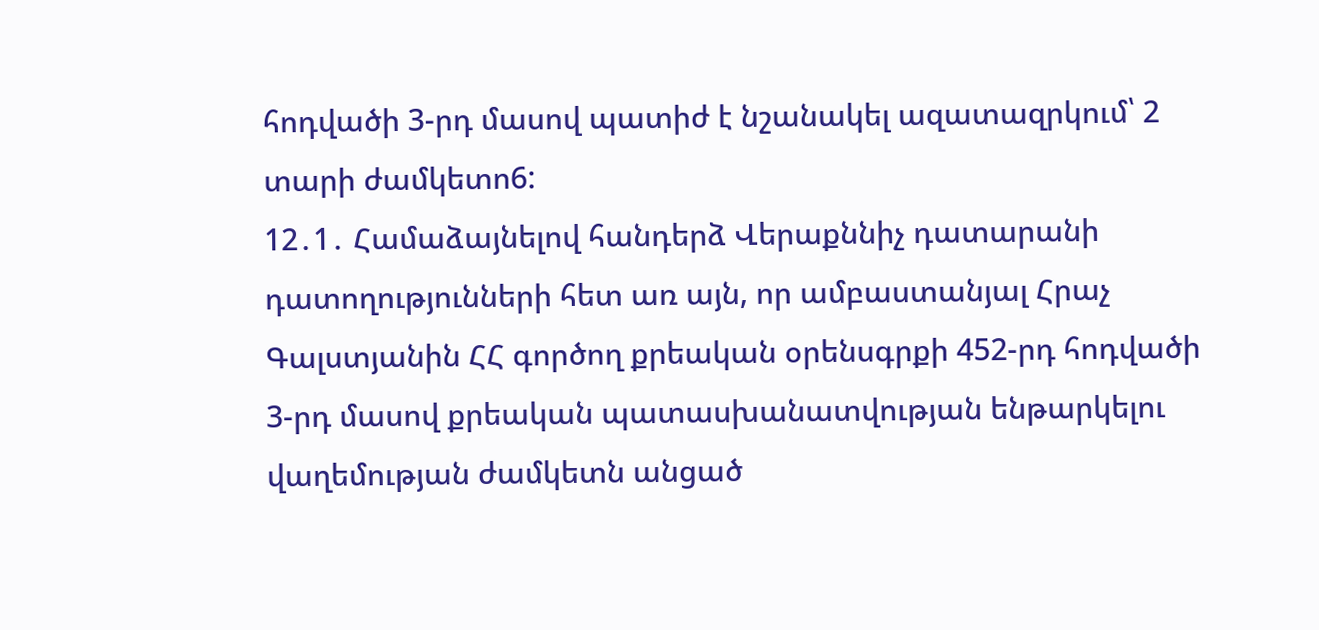հոդվածի 3-րդ մասով պատիժ է նշանակել ազատազրկում՝ 2 տարի ժամկետո6:
12․1․ Համաձայնելով հանդերձ Վերաքննիչ դատարանի դատողությունների հետ առ այն, որ ամբաստանյալ Հրաչ Գալստյանին ՀՀ գործող քրեական օրենսգրքի 452-րդ հոդվածի 3-րդ մասով քրեական պատասխանատվության ենթարկելու վաղեմության ժամկետն անցած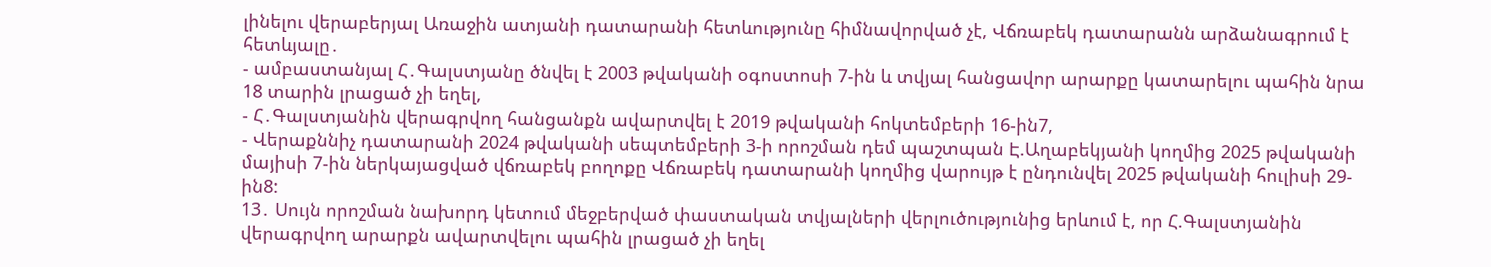լինելու վերաբերյալ Առաջին ատյանի դատարանի հետևությունը հիմնավորված չէ, Վճռաբեկ դատարանն արձանագրում է հետևյալը․
- ամբաստանյալ Հ․Գալստյանը ծնվել է 2003 թվականի օգոստոսի 7-ին և տվյալ հանցավոր արարքը կատարելու պահին նրա 18 տարին լրացած չի եղել,
- Հ․Գալստյանին վերագրվող հանցանքն ավարտվել է 2019 թվականի հոկտեմբերի 16-ին7,
- Վերաքննիչ դատարանի 2024 թվականի սեպտեմբերի 3-ի որոշման դեմ պաշտպան Է.Աղաբեկյանի կողմից 2025 թվականի մայիսի 7-ին ներկայացված վճռաբեկ բողոքը Վճռաբեկ դատարանի կողմից վարույթ է ընդունվել 2025 թվականի հուլիսի 29-ին8:
13․ Սույն որոշման նախորդ կետում մեջբերված փաստական տվյալների վերլուծությունից երևում է, որ Հ.Գալստյանին վերագրվող արարքն ավարտվելու պահին լրացած չի եղել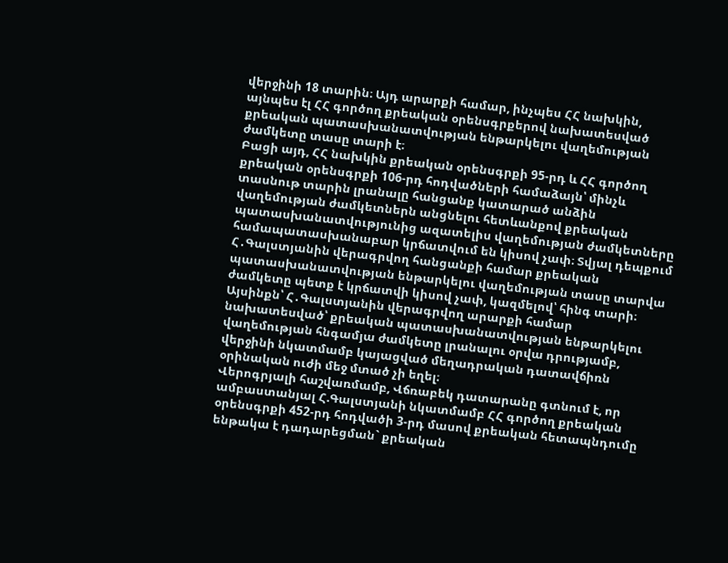վերջինի 18 տարին։ Այդ արարքի համար, ինչպես ՀՀ նախկին, այնպես էլ ՀՀ գործող քրեական օրենսգրքերով նախատեսված քրեական պատասխանատվության ենթարկելու վաղեմության ժամկետը տասը տարի է։
Բացի այդ, ՀՀ նախկին քրեական օրենսգրքի 95-րդ և ՀՀ գործող քրեական օրենսգրքի 106-րդ հոդվածների համաձայն՝ մինչև տասնութ տարին լրանալը հանցանք կատարած անձին վաղեմության ժամկետներն անցնելու հետևանքով քրեական պատասխանատվությունից ազատելիս վաղեմության ժամկետները համապատասխանաբար կրճատվում են կիսով չափ։ Տվյալ դեպքում Հ․Գալստյանին վերագրվող հանցանքի համար քրեական պատասխանատվության ենթարկելու վաղեմության տասը տարվա ժամկետը պետք է կրճատվի կիսով չափ, կազմելով՝ հինգ տարի։ Այսինքն՝ Հ․Գալստյանին վերագրվող արարքի համար նախատեսված՝ քրեական պատասխանատվության ենթարկելու վաղեմության հնգամյա ժամկետը լրանալու օրվա դրությամբ, վերջինի նկատմամբ կայացված մեղադրական դատավճիռն օրինական ուժի մեջ մտած չի եղել։
Վերոգրյալի հաշվառմամբ, Վճռաբեկ դատարանը գտնում է, որ ամբաստանյալ Հ.Գալստյանի նկատմամբ ՀՀ գործող քրեական օրենսգրքի 452-րդ հոդվածի 3-րդ մասով քրեական հետապնդումը ենթակա է դադարեցման` քրեական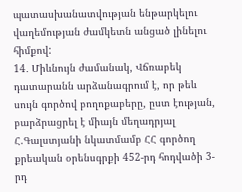պատասխանատվության ենթարկելու վաղեմության ժամկետն անցած լինելու հիմքով:
14․ Միևնույն ժամանակ, Վճռաբեկ դատարանն արձանագրում է, որ թեև սույն գործով բողոքաբերը, ըստ էության, բարձրացրել է միայն մեղադրյալ Հ.Գալստյանի նկատմամբ ՀՀ գործող քրեական օրենսգրքի 452-րդ հոդվածի 3-րդ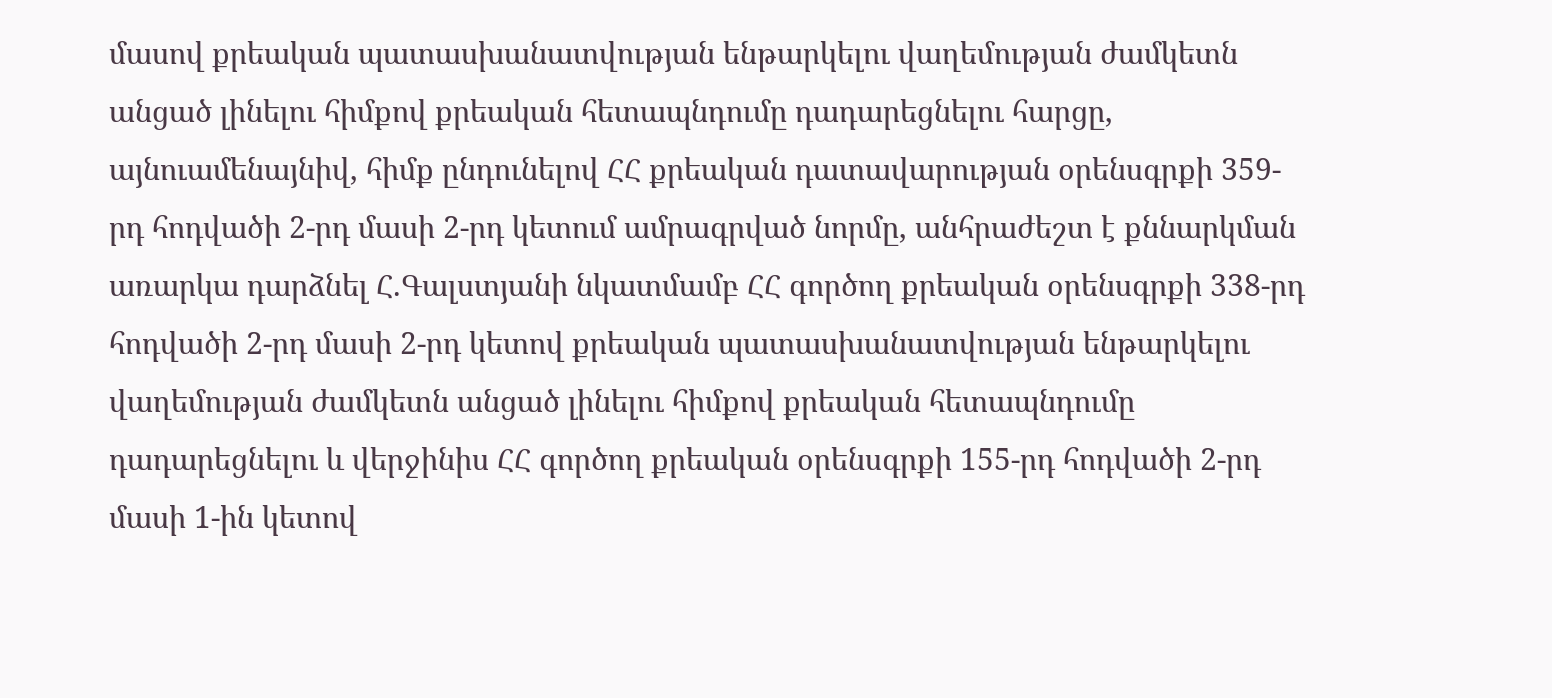մասով քրեական պատասխանատվության ենթարկելու վաղեմության ժամկետն անցած լինելու հիմքով քրեական հետապնդումը դադարեցնելու հարցը, այնուամենայնիվ, հիմք ընդունելով ՀՀ քրեական դատավարության օրենսգրքի 359-րդ հոդվածի 2-րդ մասի 2-րդ կետում ամրագրված նորմը, անհրաժեշտ է քննարկման առարկա դարձնել Հ.Գալստյանի նկատմամբ ՀՀ գործող քրեական օրենսգրքի 338-րդ հոդվածի 2-րդ մասի 2-րդ կետով քրեական պատասխանատվության ենթարկելու վաղեմության ժամկետն անցած լինելու հիմքով քրեական հետապնդումը դադարեցնելու և վերջինիս ՀՀ գործող քրեական օրենսգրքի 155-րդ հոդվածի 2-րդ մասի 1-ին կետով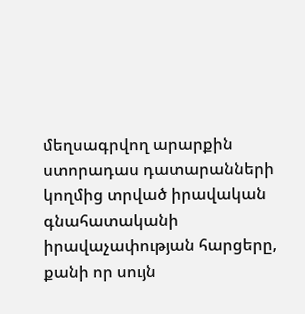մեղսագրվող արարքին ստորադաս դատարանների կողմից տրված իրավական գնահատականի իրավաչափության հարցերը, քանի որ սույն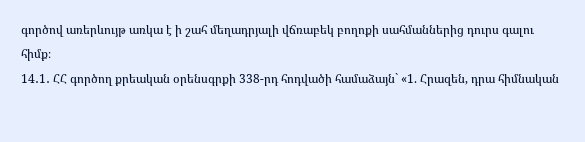գործով առերևույթ առկա է ի շահ մեղադրյալի վճռաբեկ բողոքի սահմաններից դուրս գալու հիմք։
14․1․ ՀՀ գործող քրեական օրենսգրքի 338-րդ հոդվածի համաձայն` «1. Հրազեն, դրա հիմնական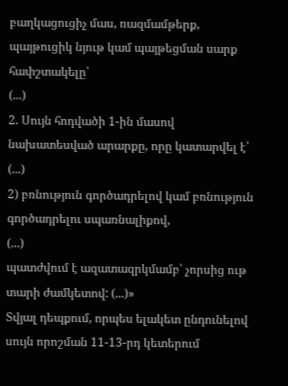բաղկացուցիչ մաս, ռազմամթերք, պայթուցիկ նյութ կամ պայթեցման սարք հափշտակելը՝
(...)
2. Սույն հոդվածի 1-ին մասով նախատեսված արարքը, որը կատարվել է՝
(...)
2) բռնություն գործադրելով կամ բռնություն գործադրելու սպառնալիքով,
(...)
պատժվում է ազատազրկմամբ՝ չորսից ութ տարի ժամկետով: (...)»
Տվյալ դեպքում, որպես ելակետ ընդունելով սույն որոշման 11-13-րդ կետերում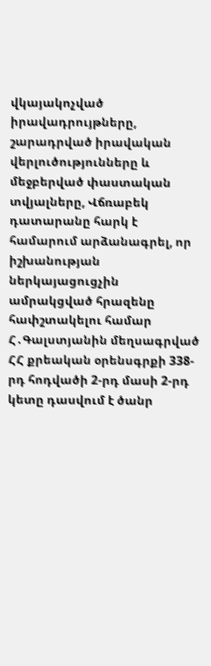վկայակոչված իրավադրույթները, շարադրված իրավական վերլուծությունները և մեջբերված փաստական տվյալները, Վճռաբեկ դատարանը հարկ է համարում արձանագրել, որ իշխանության ներկայացուցչին ամրակցված հրազենը հափշտակելու համար Հ․Գալստյանին մեղսագրված ՀՀ քրեական օրենսգրքի 338-րդ հոդվածի 2-րդ մասի 2-րդ կետը դասվում է ծանր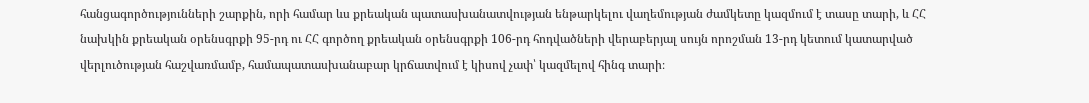հանցագործությունների շարքին, որի համար ևս քրեական պատասխանատվության ենթարկելու վաղեմության ժամկետը կազմում է տասը տարի, և ՀՀ նախկին քրեական օրենսգրքի 95-րդ ու ՀՀ գործող քրեական օրենսգրքի 106-րդ հոդվածների վերաբերյալ սույն որոշման 13-րդ կետում կատարված վերլուծության հաշվառմամբ, համապատասխանաբար կրճատվում է կիսով չափ՝ կազմելով հինգ տարի։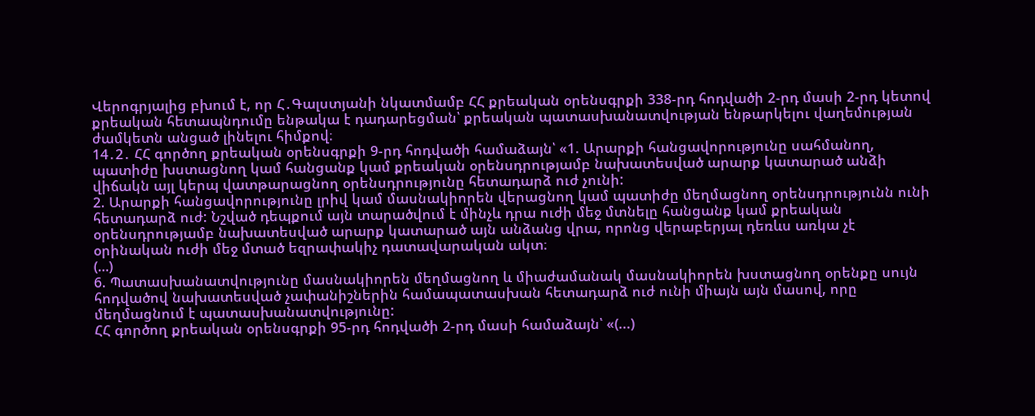Վերոգրյալից բխում է, որ Հ․Գալստյանի նկատմամբ ՀՀ քրեական օրենսգրքի 338-րդ հոդվածի 2-րդ մասի 2-րդ կետով քրեական հետապնդումը ենթակա է դադարեցման՝ քրեական պատասխանատվության ենթարկելու վաղեմության ժամկետն անցած լինելու հիմքով։
14․2․ ՀՀ գործող քրեական օրենսգրքի 9-րդ հոդվածի համաձայն՝ «1. Արարքի հանցավորությունը սահմանող, պատիժը խստացնող կամ հանցանք կամ քրեական օրենսդրությամբ նախատեսված արարք կատարած անձի վիճակն այլ կերպ վատթարացնող օրենսդրությունը հետադարձ ուժ չունի:
2. Արարքի հանցավորությունը լրիվ կամ մասնակիորեն վերացնող կամ պատիժը մեղմացնող օրենսդրությունն ունի հետադարձ ուժ: Նշված դեպքում այն տարածվում է մինչև դրա ուժի մեջ մտնելը հանցանք կամ քրեական օրենսդրությամբ նախատեսված արարք կատարած այն անձանց վրա, որոնց վերաբերյալ դեռևս առկա չէ օրինական ուժի մեջ մտած եզրափակիչ դատավարական ակտ։
(…)
6. Պատասխանատվությունը մասնակիորեն մեղմացնող և միաժամանակ մասնակիորեն խստացնող օրենքը սույն հոդվածով նախատեսված չափանիշներին համապատասխան հետադարձ ուժ ունի միայն այն մասով, որը մեղմացնում է պատասխանատվությունը:
ՀՀ գործող քրեական օրենսգրքի 95-րդ հոդվածի 2-րդ մասի համաձայն՝ «(...)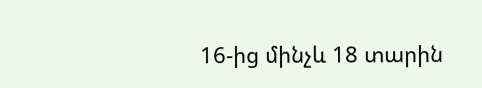16-ից մինչև 18 տարին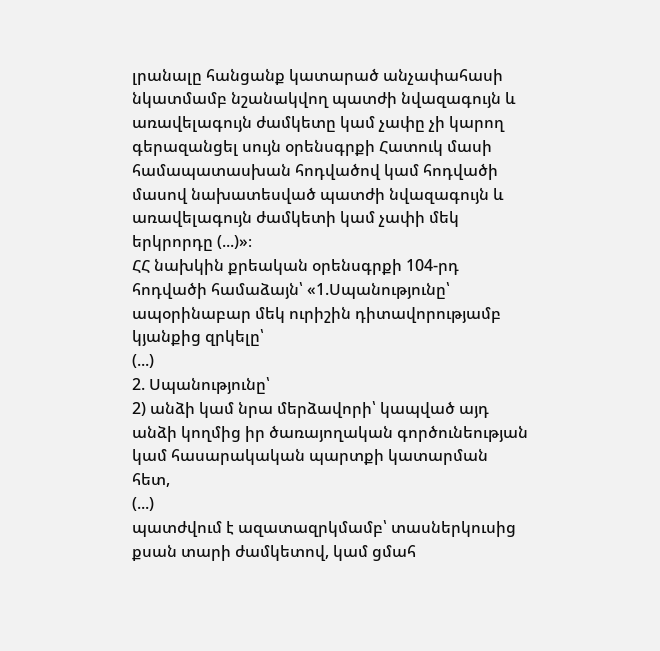լրանալը հանցանք կատարած անչափահասի նկատմամբ նշանակվող պատժի նվազագույն և առավելագույն ժամկետը կամ չափը չի կարող գերազանցել սույն օրենսգրքի Հատուկ մասի համապատասխան հոդվածով կամ հոդվածի մասով նախատեսված պատժի նվազագույն և առավելագույն ժամկետի կամ չափի մեկ երկրորդը (...)»։
ՀՀ նախկին քրեական օրենսգրքի 104-րդ հոդվածի համաձայն՝ «1.Սպանությունը՝ ապօրինաբար մեկ ուրիշին դիտավորությամբ կյանքից զրկելը՝
(...)
2. Սպանությունը՝
2) անձի կամ նրա մերձավորի՝ կապված այդ անձի կողմից իր ծառայողական գործունեության կամ հասարակական պարտքի կատարման հետ,
(...)
պատժվում է ազատազրկմամբ՝ տասներկուսից քսան տարի ժամկետով, կամ ցմահ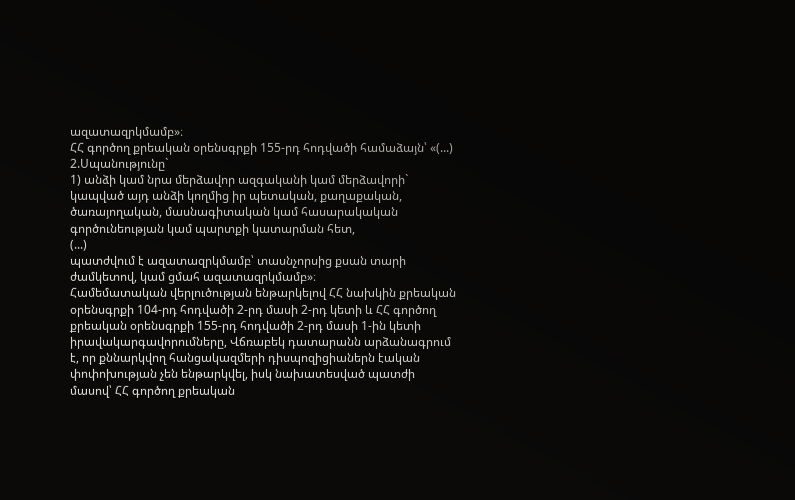ազատազրկմամբ»։
ՀՀ գործող քրեական օրենսգրքի 155-րդ հոդվածի համաձայն՝ «(...) 2.Սպանությունը`
1) անձի կամ նրա մերձավոր ազգականի կամ մերձավորի` կապված այդ անձի կողմից իր պետական, քաղաքական, ծառայողական, մասնագիտական կամ հասարակական գործունեության կամ պարտքի կատարման հետ,
(...)
պատժվում է ազատազրկմամբ՝ տասնչորսից քսան տարի ժամկետով, կամ ցմահ ազատազրկմամբ»։
Համեմատական վերլուծության ենթարկելով ՀՀ նախկին քրեական օրենսգրքի 104-րդ հոդվածի 2-րդ մասի 2-րդ կետի և ՀՀ գործող քրեական օրենսգրքի 155-րդ հոդվածի 2-րդ մասի 1-ին կետի իրավակարգավորումները, Վճռաբեկ դատարանն արձանագրում է, որ քննարկվող հանցակազմերի դիսպոզիցիաներն էական փոփոխության չեն ենթարկվել, իսկ նախատեսված պատժի մասով՝ ՀՀ գործող քրեական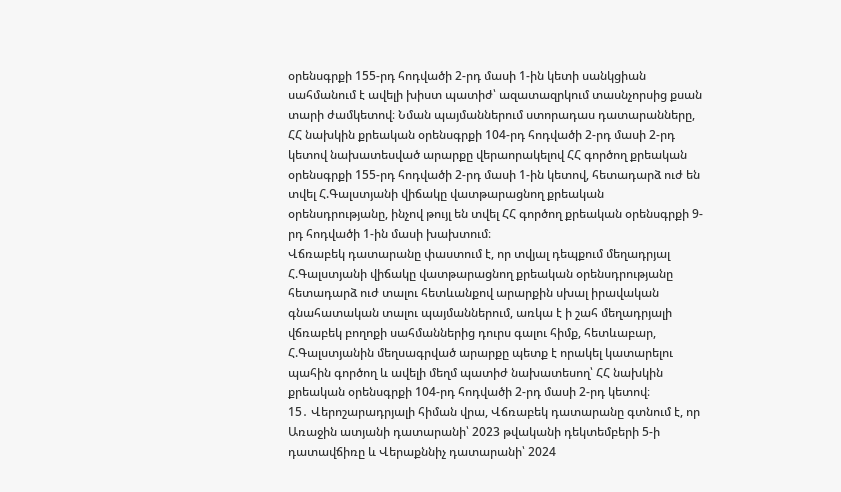օրենսգրքի 155-րդ հոդվածի 2-րդ մասի 1-ին կետի սանկցիան սահմանում է ավելի խիստ պատիժ՝ ազատազրկում տասնչորսից քսան տարի ժամկետով։ Նման պայմաններում ստորադաս դատարանները, ՀՀ նախկին քրեական օրենսգրքի 104-րդ հոդվածի 2-րդ մասի 2-րդ կետով նախատեսված արարքը վերաորակելով ՀՀ գործող քրեական օրենսգրքի 155-րդ հոդվածի 2-րդ մասի 1-ին կետով, հետադարձ ուժ են տվել Հ.Գալստյանի վիճակը վատթարացնող քրեական օրենսդրությանը, ինչով թույլ են տվել ՀՀ գործող քրեական օրենսգրքի 9-րդ հոդվածի 1-ին մասի խախտում։
Վճռաբեկ դատարանը փաստում է, որ տվյալ դեպքում մեղադրյալ Հ.Գալստյանի վիճակը վատթարացնող քրեական օրենսդրությանը հետադարձ ուժ տալու հետևանքով արարքին սխալ իրավական գնահատական տալու պայմաններում, առկա է ի շահ մեղադրյալի վճռաբեկ բողոքի սահմաններից դուրս գալու հիմք, հետևաբար, Հ.Գալստյանին մեղսագրված արարքը պետք է որակել կատարելու պահին գործող և ավելի մեղմ պատիժ նախատեսող՝ ՀՀ նախկին քրեական օրենսգրքի 104-րդ հոդվածի 2-րդ մասի 2-րդ կետով։
15․ Վերոշարադրյալի հիման վրա, Վճռաբեկ դատարանը գտնում է, որ Առաջին ատյանի դատարանի՝ 2023 թվականի դեկտեմբերի 5-ի դատավճիռը և Վերաքննիչ դատարանի՝ 2024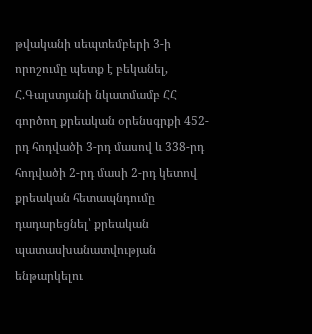թվականի սեպտեմբերի 3-ի որոշումը պետք է բեկանել, Հ.Գալստյանի նկատմամբ ՀՀ գործող քրեական օրենսգրքի 452-րդ հոդվածի 3-րդ մասով և 338-րդ հոդվածի 2-րդ մասի 2-րդ կետով քրեական հետապնդումը դադարեցնել՝ քրեական պատասխանատվության ենթարկելու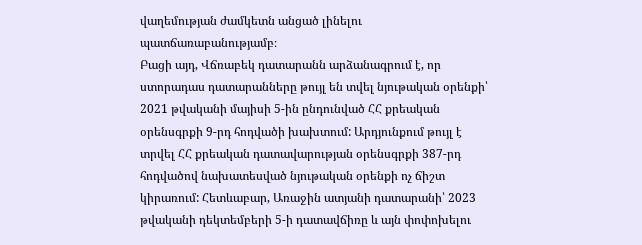վաղեմության ժամկետն անցած լինելու պատճառաբանությամբ։
Բացի այդ, Վճռաբեկ դատարանն արձանագրում է, որ ստորադաս դատարանները թույլ են տվել նյութական օրենքի՝ 2021 թվականի մայիսի 5-ին ընդունված ՀՀ քրեական օրենսգրքի 9-րդ հոդվածի խախտում: Արդյունքում թույլ է տրվել ՀՀ քրեական դատավարության օրենսգրքի 387-րդ հոդվածով նախատեսված նյութական օրենքի ոչ ճիշտ կիրառում: Հետևաբար, Առաջին ատյանի դատարանի՝ 2023 թվականի դեկտեմբերի 5-ի դատավճիռը և այն փոփոխելու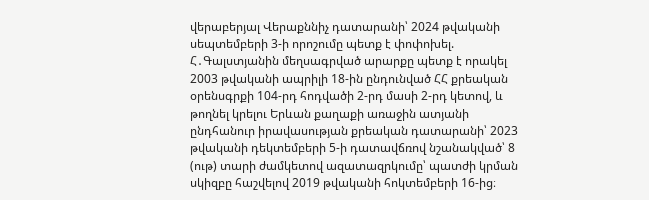վերաբերյալ Վերաքննիչ դատարանի՝ 2024 թվականի սեպտեմբերի 3-ի որոշումը պետք է փոփոխել. Հ․Գալստյանին մեղսագրված արարքը պետք է որակել 2003 թվականի ապրիլի 18-ին ընդունված ՀՀ քրեական օրենսգրքի 104-րդ հոդվածի 2-րդ մասի 2-րդ կետով, և թողնել կրելու Երևան քաղաքի առաջին ատյանի ընդհանուր իրավասության քրեական դատարանի՝ 2023 թվականի դեկտեմբերի 5-ի դատավճռով նշանակված՝ 8 (ութ) տարի ժամկետով ազատազրկումը՝ պատժի կրման սկիզբը հաշվելով 2019 թվականի հոկտեմբերի 16-ից։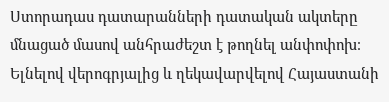Ստորադաս դատարանների դատական ակտերը մնացած մասով անհրաժեշտ է թողնել անփոփոխ։
Ելնելով վերոգրյալից և ղեկավարվելով Հայաստանի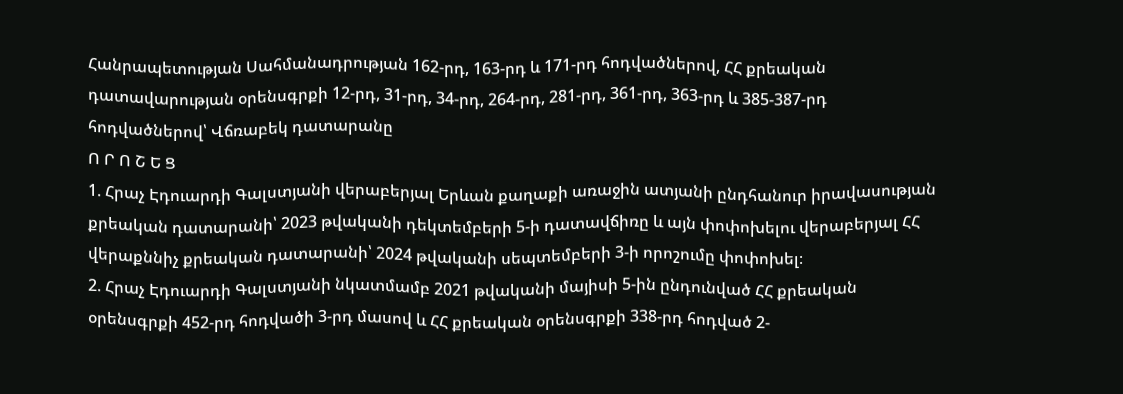Հանրապետության Սահմանադրության 162-րդ, 163-րդ և 171-րդ հոդվածներով, ՀՀ քրեական դատավարության օրենսգրքի 12-րդ, 31-րդ, 34-րդ, 264-րդ, 281-րդ, 361-րդ, 363-րդ և 385-387-րդ հոդվածներով՝ Վճռաբեկ դատարանը
Ո Ր Ո Շ Ե Ց
1. Հրաչ Էդուարդի Գալստյանի վերաբերյալ Երևան քաղաքի առաջին ատյանի ընդհանուր իրավասության քրեական դատարանի՝ 2023 թվականի դեկտեմբերի 5-ի դատավճիռը և այն փոփոխելու վերաբերյալ ՀՀ վերաքննիչ քրեական դատարանի՝ 2024 թվականի սեպտեմբերի 3-ի որոշումը փոփոխել։
2. Հրաչ Էդուարդի Գալստյանի նկատմամբ 2021 թվականի մայիսի 5-ին ընդունված ՀՀ քրեական օրենսգրքի 452-րդ հոդվածի 3-րդ մասով և ՀՀ քրեական օրենսգրքի 338-րդ հոդված 2-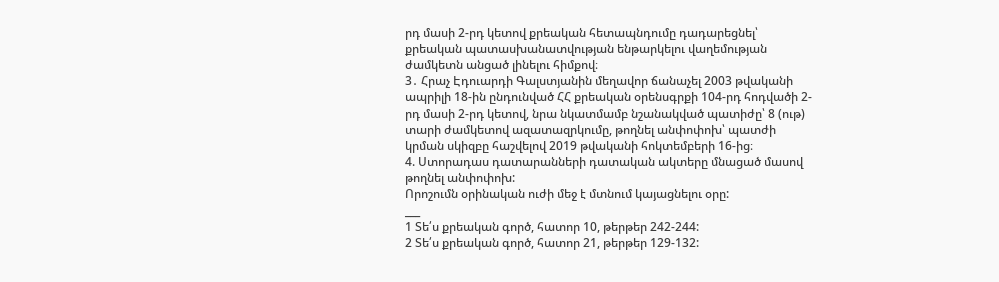րդ մասի 2-րդ կետով քրեական հետապնդումը դադարեցնել՝ քրեական պատասխանատվության ենթարկելու վաղեմության ժամկետն անցած լինելու հիմքով։
3․ Հրաչ Էդուարդի Գալստյանին մեղավոր ճանաչել 2003 թվականի ապրիլի 18-ին ընդունված ՀՀ քրեական օրենսգրքի 104-րդ հոդվածի 2-րդ մասի 2-րդ կետով, նրա նկատմամբ նշանակված պատիժը՝ 8 (ութ) տարի ժամկետով ազատազրկումը, թողնել անփոփոխ՝ պատժի կրման սկիզբը հաշվելով 2019 թվականի հոկտեմբերի 16-ից։
4. Ստորադաս դատարանների դատական ակտերը մնացած մասով թողնել անփոփոխ:
Որոշումն օրինական ուժի մեջ է մտնում կայացնելու օրը:
___
1 Տե՛ս քրեական գործ, հատոր 10, թերթեր 242-244:
2 Տե՛ս քրեական գործ, հատոր 21, թերթեր 129-132: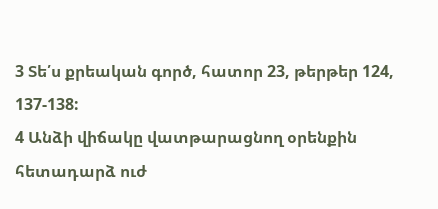3 Տե՛ս քրեական գործ, հատոր 23, թերթեր 124, 137-138:
4 Անձի վիճակը վատթարացնող օրենքին հետադարձ ուժ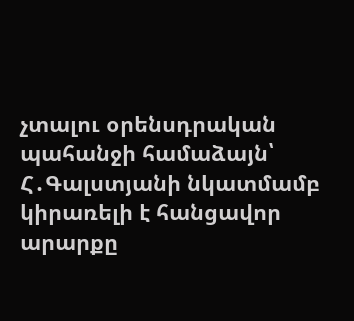չտալու օրենսդրական պահանջի համաձայն՝ Հ․Գալստյանի նկատմամբ կիրառելի է հանցավոր արարքը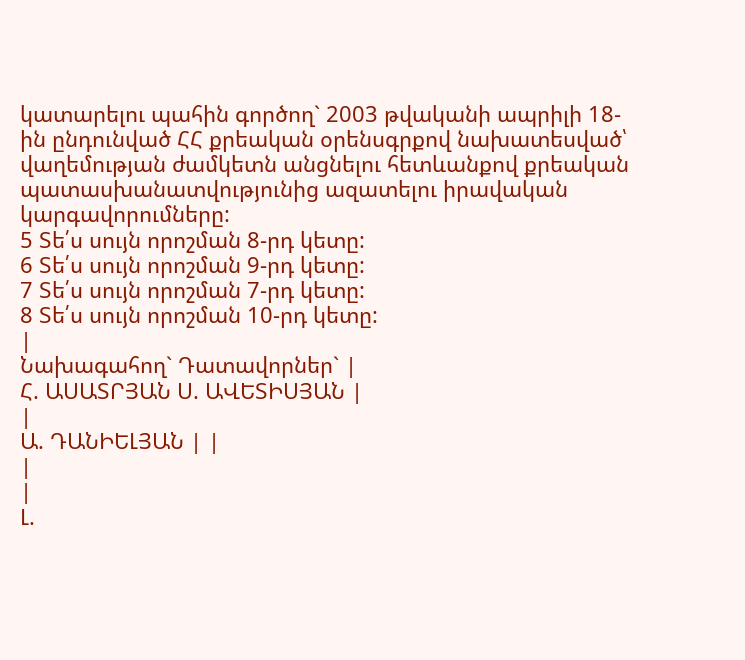կատարելու պահին գործող` 2003 թվականի ապրիլի 18-ին ընդունված ՀՀ քրեական օրենսգրքով նախատեսված՝ վաղեմության ժամկետն անցնելու հետևանքով քրեական պատասխանատվությունից ազատելու իրավական կարգավորումները:
5 Տե՛ս սույն որոշման 8-րդ կետը:
6 Տե՛ս սույն որոշման 9-րդ կետը:
7 Տե՛ս սույն որոշման 7-րդ կետը:
8 Տե՛ս սույն որոշման 10-րդ կետը:
|
Նախագահող` Դատավորներ` |
Հ. ԱՍԱՏՐՅԱՆ Ս. ԱՎԵՏԻՍՅԱՆ |
|
Ա. ԴԱՆԻԵԼՅԱՆ | |
|
|
Լ.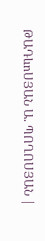ԹԱԴևոՍՅԱՆ Ա. ՊՈՂՈՍՅԱՆ |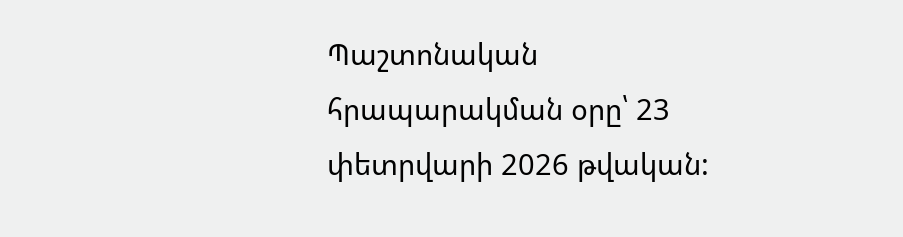Պաշտոնական հրապարակման օրը՝ 23 փետրվարի 2026 թվական: